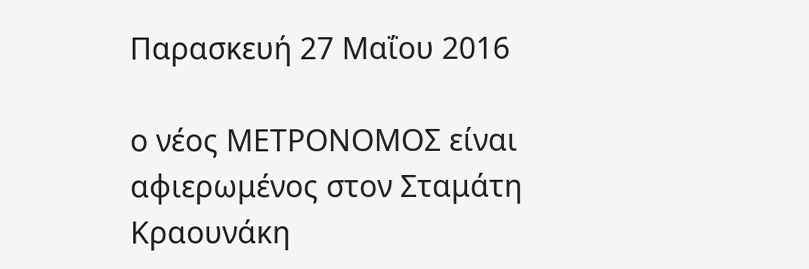Παρασκευή 27 Μαΐου 2016

ο νέος ΜΕΤΡΟΝΟΜΟΣ είναι αφιερωμένος στον Σταμάτη Κραουνάκη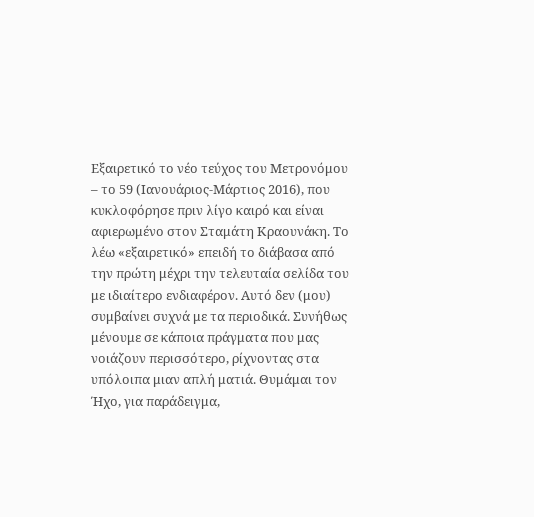Εξαιρετικό το νέο τεύχος του Μετρονόμου – το 59 (Ιανουάριος-Μάρτιος 2016), που κυκλοφόρησε πριν λίγο καιρό και είναι αφιερωμένο στον Σταμάτη Κραουνάκη. Το λέω «εξαιρετικό» επειδή το διάβασα από την πρώτη μέχρι την τελευταία σελίδα του με ιδιαίτερο ενδιαφέρον. Αυτό δεν (μου) συμβαίνει συχνά με τα περιοδικά. Συνήθως μένουμε σε κάποια πράγματα που μας νοιάζουν περισσότερο, ρίχνοντας στα υπόλοιπα μιαν απλή ματιά. Θυμάμαι τον Ήχο, για παράδειγμα,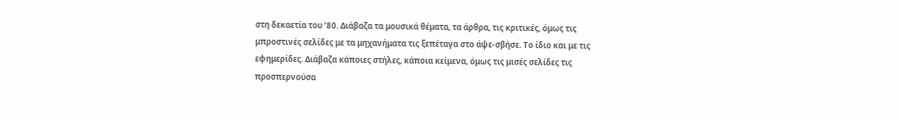στη δεκαετία του ’80. Διάβαζα τα μουσικά θέματα, τα άρθρα, τις κριτικές, όμως τις μπροστινές σελίδες με τα μηχανήματα τις ξεπέταγα στο άψε-σβήσε. Το ίδιο και με τις εφημερίδες. Διάβαζα κάποιες στήλες, κάποια κείμενα, όμως τις μισές σελίδες τις προσπερνούσα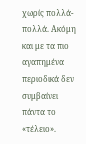χωρίς πολλά-πολλά. Ακόμη και με τα πιο αγαπημένα περιοδικά δεν συμβαίνει πάντα το «τέλειο».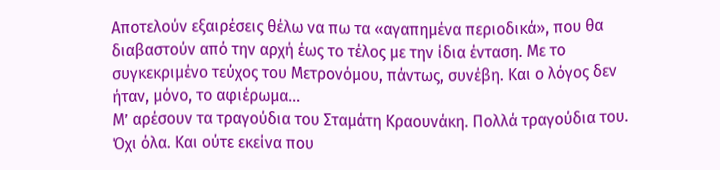Αποτελούν εξαιρέσεις θέλω να πω τα «αγαπημένα περιοδικά», που θα διαβαστούν από την αρχή έως το τέλος με την ίδια ένταση. Με το συγκεκριμένο τεύχος του Μετρονόμου, πάντως, συνέβη. Και ο λόγος δεν ήταν, μόνο, το αφιέρωμα…
Μ’ αρέσουν τα τραγούδια του Σταμάτη Κραουνάκη. Πολλά τραγούδια του. Όχι όλα. Και ούτε εκείνα που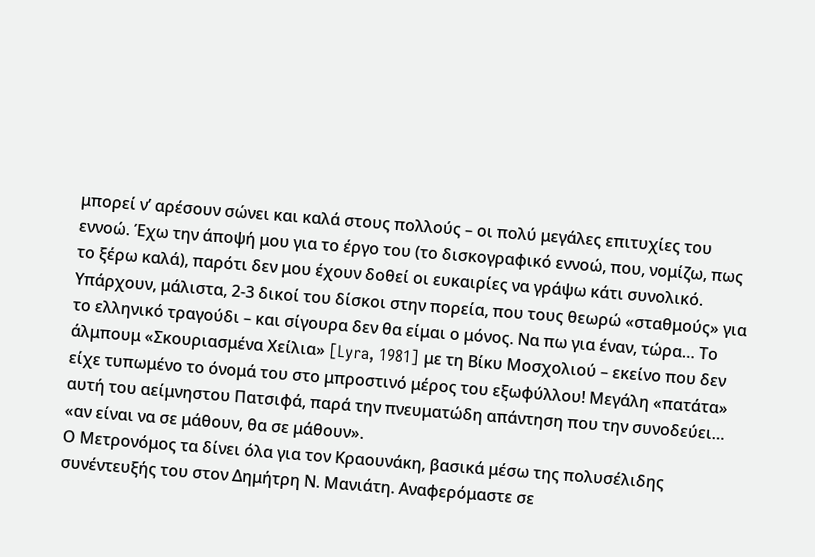μπορεί ν’ αρέσουν σώνει και καλά στους πολλούς – οι πολύ μεγάλες επιτυχίες του εννοώ. Έχω την άποψή μου για το έργο του (το δισκογραφικό εννοώ, που, νομίζω, πως το ξέρω καλά), παρότι δεν μου έχουν δοθεί οι ευκαιρίες να γράψω κάτι συνολικό. Υπάρχουν, μάλιστα, 2-3 δικοί του δίσκοι στην πορεία, που τους θεωρώ «σταθμούς» για το ελληνικό τραγούδι – και σίγουρα δεν θα είμαι ο μόνος. Να πω για έναν, τώρα… Το άλμπουμ «Σκουριασμένα Χείλια» [Lyra, 1981] με τη Βίκυ Μοσχολιού – εκείνο που δεν είχε τυπωμένο το όνομά του στο μπροστινό μέρος του εξωφύλλου! Μεγάλη «πατάτα» αυτή του αείμνηστου Πατσιφά, παρά την πνευματώδη απάντηση που την συνοδεύει… «αν είναι να σε μάθουν, θα σε μάθουν».
Ο Μετρονόμος τα δίνει όλα για τον Κραουνάκη, βασικά μέσω της πολυσέλιδης συνέντευξής του στον Δημήτρη Ν. Μανιάτη. Αναφερόμαστε σε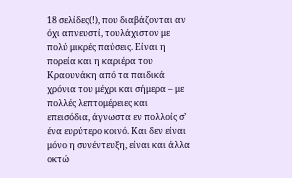18 σελίδες(!), που διαβάζονται αν όχι απνευστί, τουλάχιστον με πολύ μικρές παύσεις. Είναι η πορεία και η καριέρα του Κραουνάκη από τα παιδικά χρόνια του μέχρι και σήμερα – με πολλές λεπτομέρειες και επεισόδια, άγνωστα εν πολλοίς σ’ ένα ευρύτερο κοινό. Και δεν είναι μόνο η συνέντευξη, είναι και άλλα οκτώ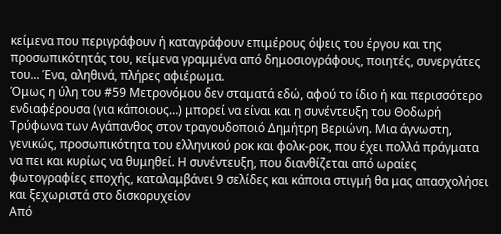κείμενα που περιγράφουν ή καταγράφουν επιμέρους όψεις του έργου και της προσωπικότητάς του, κείμενα γραμμένα από δημοσιογράφους, ποιητές, συνεργάτες του... Ένα, αληθινά, πλήρες αφιέρωμα.
Όμως η ύλη του #59 Μετρονόμου δεν σταματά εδώ, αφού το ίδιο ή και περισσότερο ενδιαφέρουσα (για κάποιους…) μπορεί να είναι και η συνέντευξη του Θοδωρή Τρύφωνα των Αγάπανθος στον τραγουδοποιό Δημήτρη Βεριώνη. Μια άγνωστη, γενικώς, προσωπικότητα του ελληνικού ροκ και φολκ-ροκ, που έχει πολλά πράγματα να πει και κυρίως να θυμηθεί. Η συνέντευξη, που διανθίζεται από ωραίες φωτογραφίες εποχής, καταλαμβάνει 9 σελίδες και κάποια στιγμή θα μας απασχολήσει και ξεχωριστά στο δισκορυχείον
Από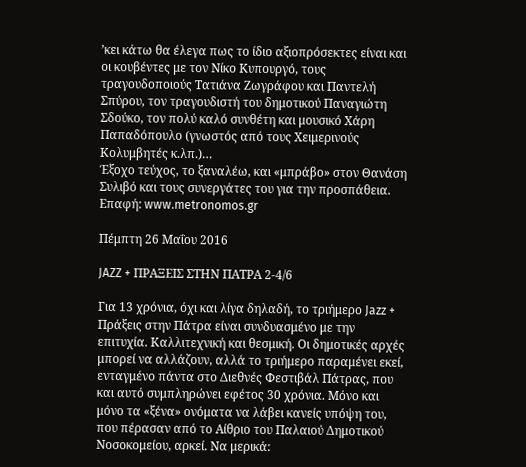’κει κάτω θα έλεγα πως το ίδιο αξιοπρόσεκτες είναι και οι κουβέντες με τον Νίκο Κυπουργό, τους τραγουδοποιούς Τατιάνα Ζωγράφου και Παντελή Σπύρου, τον τραγουδιστή του δημοτικού Παναγιώτη Σδούκο, τον πολύ καλό συνθέτη και μουσικό Χάρη Παπαδόπουλο (γνωστός από τους Χειμερινούς Κολυμβητές κ.λπ.)…
Έξοχο τεύχος, το ξαναλέω, και «μπράβο» στον Θανάση Συλιβό και τους συνεργάτες του για την προσπάθεια.
Επαφή: www.metronomos.gr

Πέμπτη 26 Μαΐου 2016

JAZZ + ΠΡΑΞΕΙΣ ΣΤΗΝ ΠΑΤΡΑ 2-4/6

Για 13 χρόνια, όχι και λίγα δηλαδή, το τριήμερο Jazz + Πράξεις στην Πάτρα είναι συνδυασμένο με την επιτυχία. Καλλιτεχνική και θεσμική. Οι δημοτικές αρχές μπορεί να αλλάζουν, αλλά το τριήμερο παραμένει εκεί, ενταγμένο πάντα στο Διεθνές Φεστιβάλ Πάτρας, που και αυτό συμπληρώνει εφέτος 30 χρόνια. Μόνο και μόνο τα «ξένα» ονόματα να λάβει κανείς υπόψη του, που πέρασαν από το Αίθριο του Παλαιού Δημοτικού Νοσοκομείου, αρκεί. Να μερικά: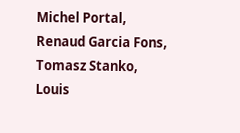Michel Portal, Renaud Garcia Fons, Tomasz Stanko, Louis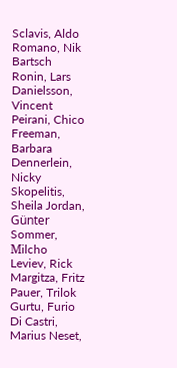Sclavis, Aldo Romano, Nik Bartsch Ronin, Lars Danielsson, Vincent Peirani, Chico Freeman, Barbara Dennerlein, Nicky Skopelitis, Sheila Jordan, Günter Sommer, Μilcho Leviev, Rick Margitza, Fritz Pauer, Trilok Gurtu, Furio Di Castri, Marius Neset,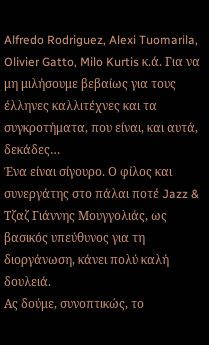Alfredo Rodriguez, Alexi Tuomarila, Olivier Gatto, Milo Kurtis κ.ά. Για να μη μιλήσουμε βεβαίως για τους έλληνες καλλιτέχνες και τα συγκροτήματα, που είναι, και αυτά, δεκάδες…
Ένα είναι σίγουρο. Ο φίλος και συνεργάτης στο πάλαι ποτέ Jazz & Τζαζ Γιάννης Μουγγολιάς, ως βασικός υπεύθυνος για τη διοργάνωση, κάνει πολύ καλή δουλειά.
Ας δούμε, συνοπτικώς, το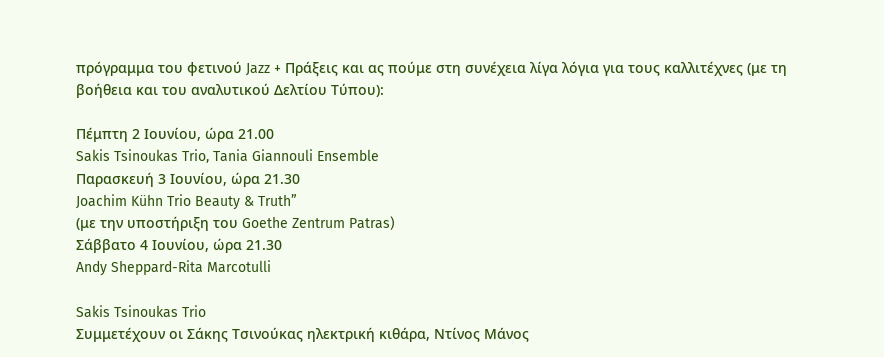πρόγραμμα του φετινού Jazz + Πράξεις και ας πούμε στη συνέχεια λίγα λόγια για τους καλλιτέχνες (με τη βοήθεια και του αναλυτικού Δελτίου Τύπου):

Πέμπτη 2 Ιουνίου, ώρα 21.00
Sakis Tsinoukas Trio, Tania Giannouli Ensemble
Παρασκευή 3 Ιουνίου, ώρα 21.30
Joachim Kühn Trio Beauty & Truth”
(με την υποστήριξη του Goethe Zentrum Patras)
Σάββατο 4 Ιουνίου, ώρα 21.30
Andy Sheppard-Rita Marcotulli

Sakis Tsinoukas Trio
Συμμετέχουν οι Σάκης Τσινούκας ηλεκτρική κιθάρα, Ντίνος Μάνος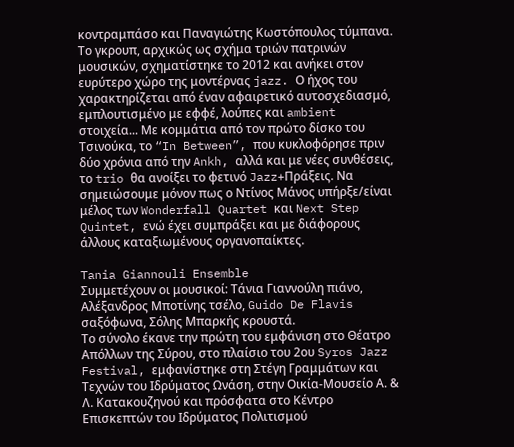κοντραμπάσο και Παναγιώτης Κωστόπουλος τύμπανα.
Το γκρουπ, αρχικώς ως σχήμα τριών πατρινών μουσικών, σχηματίστηκε το 2012 και ανήκει στον ευρύτερο χώρο της μοντέρνας jazz. Ο ήχος του χαρακτηρίζεται από έναν αφαιρετικό αυτοσχεδιασμό, εμπλουτισμένο με εφφέ, λούπες και ambient στοιχεία... Με κομμάτια από τον πρώτο δίσκο του Τσινούκα, το “In Between”, που κυκλοφόρησε πριν δύο χρόνια από την Ankh, αλλά και με νέες συνθέσεις, το trio θα ανοίξει το φετινό Jazz+Πράξεις. Να σημειώσουμε μόνον πως ο Nτίνος Μάνος υπήρξε/είναι μέλος των Wonderfall Quartet και Next Step Quintet, ενώ έχει συμπράξει και με διάφορους άλλους καταξιωμένους οργανοπαίκτες.

Tania Giannouli Ensemble
Συμμετέχουν οι μουσικοί: Τάνια Γιαννούλη πιάνο, Αλέξανδρος Μποτίνης τσέλο, Guido De Flavis σαξόφωνα, Σόλης Μπαρκής κρουστά.
Το σύνολο έκανε την πρώτη του εμφάνιση στο Θέατρο Απόλλων της Σύρου, στο πλαίσιο του 2ου Syros Jazz Festival, εμφανίστηκε στη Στέγη Γραμμάτων και Τεχνών του Ιδρύματος Ωνάση, στην Οικία-Μουσείο Α. & Λ. Κατακουζηνού και πρόσφατα στο Κέντρο Επισκεπτών του Ιδρύματος Πολιτισμού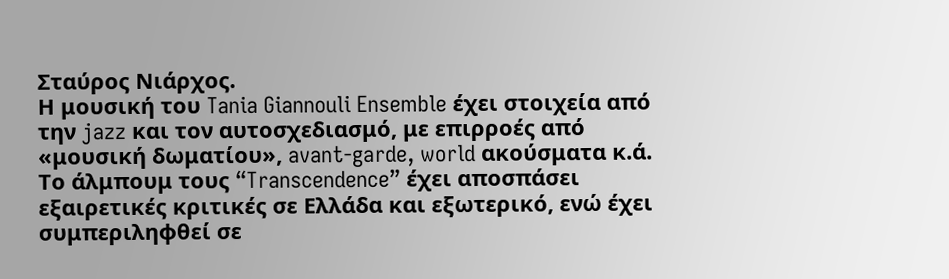Σταύρος Νιάρχος.
Η μουσική του Tania Giannouli Ensemble έχει στοιχεία από την jazz και τον αυτοσχεδιασμό, με επιρροές από «μουσική δωματίου», avant-garde, world ακούσματα κ.ά. Το άλμπουμ τους “Transcendence” έχει αποσπάσει εξαιρετικές κριτικές σε Ελλάδα και εξωτερικό, ενώ έχει συμπεριληφθεί σε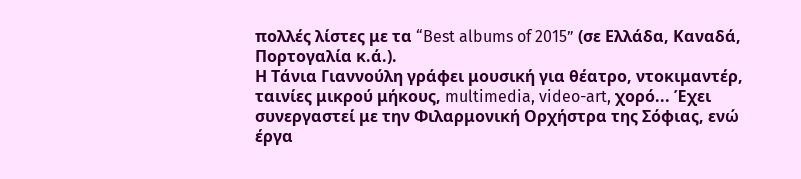πολλές λίστες με τα “Best albums of 2015” (σε Ελλάδα, Καναδά, Πορτογαλία κ.ά.).
Η Τάνια Γιαννούλη γράφει μουσική για θέατρο, ντοκιμαντέρ, ταινίες μικρού μήκους, multimedia, video-art, χορό... Έχει συνεργαστεί με την Φιλαρμονική Ορχήστρα της Σόφιας, ενώ έργα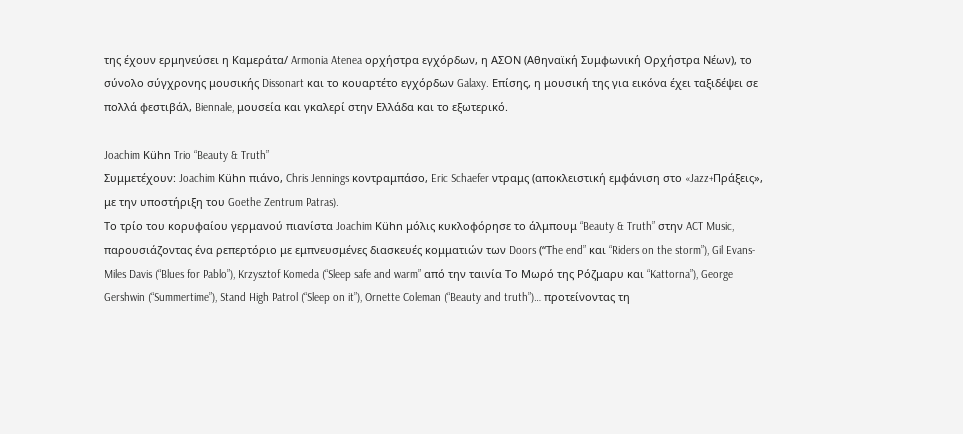της έχουν ερμηνεύσει η Καμεράτα/ Armonia Atenea ορχήστρα εγχόρδων, η ΑΣΟΝ (Αθηναϊκή Συμφωνική Ορχήστρα Νέων), το σύνολο σύγχρονης μουσικής Dissonart και το κουαρτέτο εγχόρδων Galaxy. Επίσης, η μουσική της για εικόνα έχει ταξιδέψει σε πολλά φεστιβάλ, Biennale, μουσεία και γκαλερί στην Ελλάδα και το εξωτερικό.

Joachim Kühn Trio “Beauty & Truth”
Συμμετέχουν: Joachim Kühn πιάνο, Chris Jennings κοντραμπάσο, Eric Schaefer ντραμς (αποκλειστική εμφάνιση στο «Jazz+Πράξεις», με την υποστήριξη του Goethe Zentrum Patras).
Το τρίο του κορυφαίου γερμανού πιανίστα Joachim Kühn μόλις κυκλοφόρησε το άλμπουμ “Beauty & Truth” στην ACT Music, παρουσιάζοντας ένα ρεπερτόριο με εμπνευσμένες διασκευές κομματιών των Doors (“Τhe end” και “Riders on the storm”), Gil Evans-Miles Davis (“Blues for Pablo”), Krzysztof Komeda (“Sleep safe and warm” από την ταινία Το Μωρό της Ρόζμαρυ και “Kattorna”), George Gershwin (“Summertime”), Stand High Patrol (“Sleep on it”), Ornette Coleman (“Beauty and truth”)… προτείνοντας τη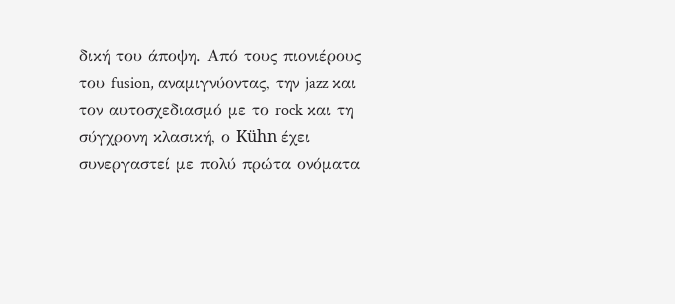δική του άποψη. Από τους πιονιέρους του fusion, αναμιγνύοντας, την jazz και τον αυτοσχεδιασμό με το rock και τη σύγχρονη κλασική, ο Kühn έχει συνεργαστεί με πολύ πρώτα ονόματα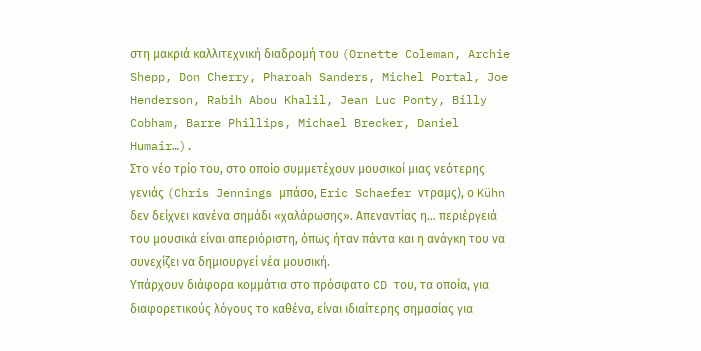στη μακριά καλλιτεχνική διαδρομή του (Ornette Coleman, Archie Shepp, Don Cherry, Pharoah Sanders, Michel Portal, Joe Henderson, Rabih Abou Khalil, Jean Luc Ponty, Billy Cobham, Barre Phillips, Michael Brecker, Daniel Humair…).
Στο νέο τρίο του, στο οποίο συμμετέχουν μουσικοί μιας νεότερης γενιάς (Chris Jennings μπάσο, Eric Schaefer ντραμς), ο Kühn δεν δείχνει κανένα σημάδι «χαλάρωσης». Απεναντίας η… περιέργειά του μουσικά είναι απεριόριστη, όπως ήταν πάντα και η ανάγκη του να συνεχίζει να δημιουργεί νέα μουσική.
Υπάρχουν διάφορα κομμάτια στο πρόσφατο CD του, τα οποία, για διαφορετικούς λόγους το καθένα, είναι ιδιαίτερης σημασίας για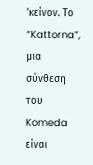’κείνον. Το “Kattorna”, μια σύνθεση του Komeda είναι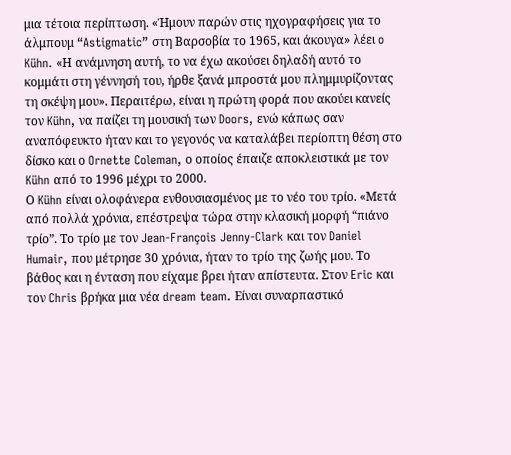μια τέτοια περίπτωση. «Ήμουν παρών στις ηχογραφήσεις για το άλμπουμ “Astigmatic” στη Βαρσοβία το 1965, και άκουγα» λέει o Kühn. «Η ανάμνηση αυτή, το να έχω ακούσει δηλαδή αυτό το κομμάτι στη γέννησή του, ήρθε ξανά μπροστά μου πλημμυρίζοντας τη σκέψη μου». Περαιτέρω, είναι η πρώτη φορά που ακούει κανείς τον Kühn, να παίζει τη μουσική των Doors, ενώ κάπως σαν αναπόφευκτο ήταν και το γεγονός να καταλάβει περίοπτη θέση στο δίσκο και ο Ornette Coleman, ο οποίος έπαιζε αποκλειστικά με τον Kühn από το 1996 μέχρι το 2000.
Ο Kühn είναι ολοφάνερα ενθουσιασμένος με το νέο του τρίο. «Μετά από πολλά χρόνια, επέστρεψα τώρα στην κλασική μορφή “πιάνο τρίο”. Το τρίο με τον Jean-François Jenny-Clark και τον Daniel Humair, που μέτρησε 30 χρόνια, ήταν το τρίο της ζωής μου. Το βάθος και η ένταση που είχαμε βρει ήταν απίστευτα. Στον Eric και τον Chris βρήκα μια νέα dream team. Είναι συναρπαστικό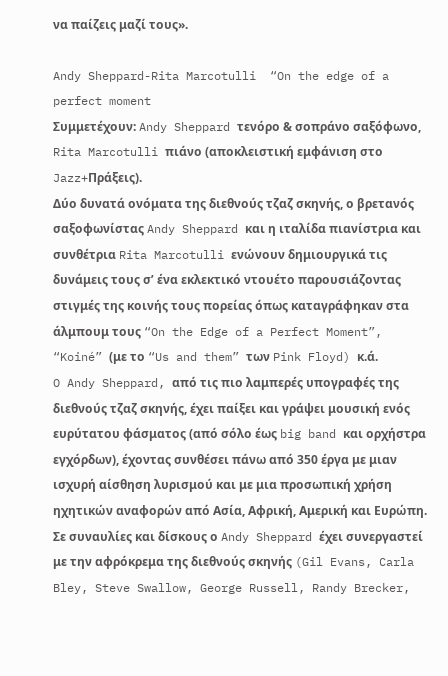να παίζεις μαζί τους».

Andy Sheppard-Rita Marcotulli  “On the edge of a perfect moment
Συμμετέχουν: Andy Sheppard τενόρο & σοπράνο σαξόφωνο, Rita Marcotulli πιάνο (αποκλειστική εμφάνιση στο Jazz+Πράξεις).
Δύο δυνατά ονόματα της διεθνούς τζαζ σκηνής, ο βρετανός σαξοφωνίστας Andy Sheppard και η ιταλίδα πιανίστρια και συνθέτρια Rita Marcotulli ενώνουν δημιουργικά τις δυνάμεις τους σ’ ένα εκλεκτικό ντουέτο παρουσιάζοντας στιγμές της κοινής τους πορείας όπως καταγράφηκαν στα άλμπουμ τους “On the Edge of a Perfect Moment”, “Koiné” (με το “Us and them” των Pink Floyd) κ.ά.
O Andy Sheppard, από τις πιο λαμπερές υπογραφές της διεθνούς τζαζ σκηνής, έχει παίξει και γράψει μουσική ενός ευρύτατου φάσματος (από σόλο έως big band και ορχήστρα εγχόρδων), έχοντας συνθέσει πάνω από 350 έργα με μιαν ισχυρή αίσθηση λυρισμού και με μια προσωπική χρήση ηχητικών αναφορών από Ασία, Αφρική, Αμερική και Ευρώπη. Σε συναυλίες και δίσκους ο Andy Sheppard έχει συνεργαστεί με την αφρόκρεμα της διεθνούς σκηνής (Gil Evans, Carla Bley, Steve Swallow, George Russell, Randy Brecker,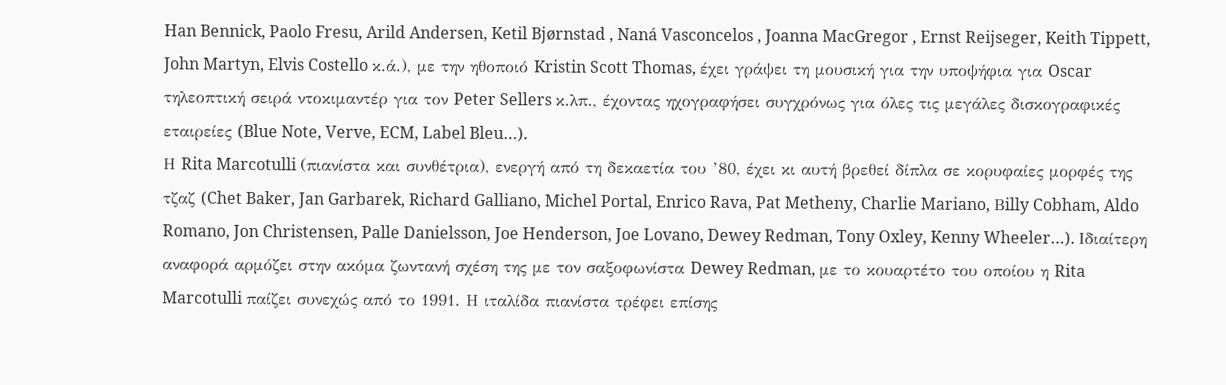Han Bennick, Paolo Fresu, Arild Andersen, Ketil Bjørnstad , Naná Vasconcelos , Joanna MacGregor , Ernst Reijseger, Keith Tippett, John Martyn, Elvis Costello κ.ά.), με την ηθοποιό Kristin Scott Thomas, έχει γράψει τη μουσική για την υποψήφια για Oscar τηλεοπτική σειρά ντοκιμαντέρ για τον Peter Sellers κ.λπ., έχοντας ηχογραφήσει συγχρόνως για όλες τις μεγάλες δισκογραφικές εταιρείες (Blue Note, Verve, ECM, Label Bleu…).
Η Rita Marcotulli (πιανίστα και συνθέτρια), ενεργή από τη δεκαετία του ’80, έχει κι αυτή βρεθεί δίπλα σε κορυφαίες μορφές της τζαζ (Chet Baker, Jan Garbarek, Richard Galliano, Michel Portal, Enrico Rava, Pat Metheny, Charlie Mariano, Βilly Cobham, Aldo Romano, Jon Christensen, Palle Danielsson, Joe Henderson, Joe Lovano, Dewey Redman, Tony Oxley, Kenny Wheeler…). Ιδιαίτερη αναφορά αρμόζει στην ακόμα ζωντανή σχέση της με τον σαξοφωνίστα Dewey Redman, με το κουαρτέτο του οποίου η Rita Marcotulli παίζει συνεχώς από το 1991. Η ιταλίδα πιανίστα τρέφει επίσης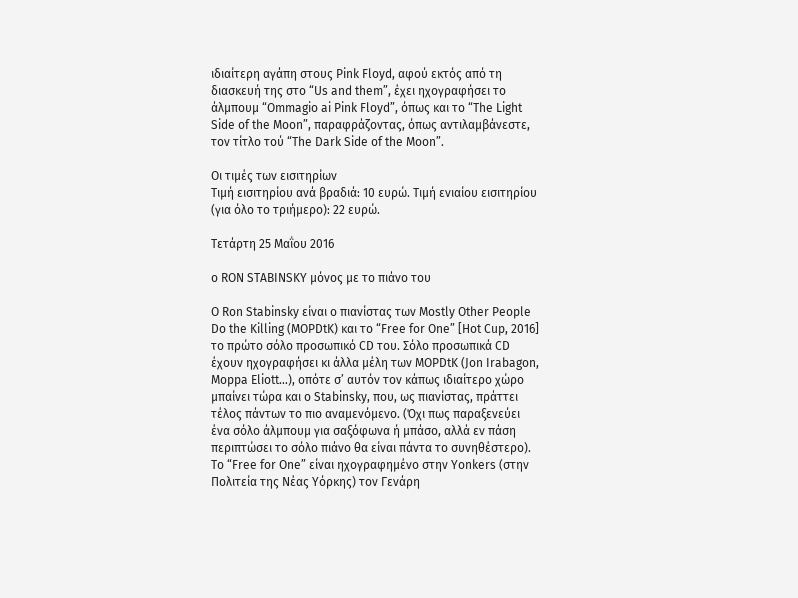ιδιαίτερη αγάπη στους Pink Floyd, αφού εκτός από τη διασκευή της στο “Us and them”, έχει ηχογραφήσει το άλμπουμ “Ommagio ai Pink Floyd”, όπως και το “The Light Side of the Moon”, παραφράζοντας, όπως αντιλαμβάνεστε, τον τίτλο τού “The Dark Side of the Moon”.

Οι τιμές των εισιτηρίων
Τιμή εισιτηρίου ανά βραδιά: 10 ευρώ. Τιμή ενιαίου εισιτηρίου (για όλο το τριήμερο): 22 ευρώ.

Τετάρτη 25 Μαΐου 2016

ο RON STABINSKY μόνος με το πιάνο του

Ο Ron Stabinsky είναι ο πιανίστας των Mostly Other People Do the Killing (MOPDtK) και το “Free for One” [Hot Cup, 2016] το πρώτο σόλο προσωπικό CD του. Σόλο προσωπικά CD έχουν ηχογραφήσει κι άλλα μέλη των MOPDtK (Jon Irabagon, Moppa Eliott…), οπότε σ’ αυτόν τον κάπως ιδιαίτερο χώρο μπαίνει τώρα και ο Stabinsky, που, ως πιανίστας, πράττει τέλος πάντων το πιο αναμενόμενο. (Όχι πως παραξενεύει ένα σόλο άλμπουμ για σαξόφωνα ή μπάσο, αλλά εν πάση περιπτώσει το σόλο πιάνο θα είναι πάντα το συνηθέστερο).
Το “Free for One” είναι ηχογραφημένο στην Yonkers (στην Πολιτεία της Νέας Υόρκης) τον Γενάρη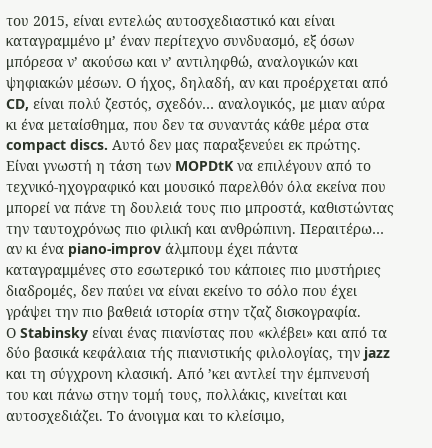του 2015, είναι εντελώς αυτοσχεδιαστικό και είναι καταγραμμένο μ’ έναν περίτεχνο συνδυασμό, εξ όσων μπόρεσα ν’ ακούσω και ν’ αντιληφθώ, αναλογικών και ψηφιακών μέσων. Ο ήχος, δηλαδή, αν και προέρχεται από CD, είναι πολύ ζεστός, σχεδόν… αναλογικός, με μιαν αύρα κι ένα μεταίσθημα, που δεν τα συναντάς κάθε μέρα στα compact discs. Αυτό δεν μας παραξενεύει εκ πρώτης. Είναι γνωστή η τάση των MOPDtK να επιλέγουν από το τεχνικό-ηχογραφικό και μουσικό παρελθόν όλα εκείνα που μπορεί να πάνε τη δουλειά τους πιο μπροστά, καθιστώντας την ταυτοχρόνως πιο φιλική και ανθρώπινη. Περαιτέρω… αν κι ένα piano-improv άλμπουμ έχει πάντα καταγραμμένες στο εσωτερικό του κάποιες πιο μυστήριες διαδρομές, δεν παύει να είναι εκείνο το σόλο που έχει γράψει την πιο βαθειά ιστορία στην τζαζ δισκογραφία.
Ο Stabinsky είναι ένας πιανίστας που «κλέβει» και από τα δύο βασικά κεφάλαια τής πιανιστικής φιλολογίας, την jazz και τη σύγχρονη κλασική. Από ’κει αντλεί την έμπνευσή του και πάνω στην τομή τους, πολλάκις, κινείται και αυτοσχεδιάζει. Το άνοιγμα και το κλείσιμο,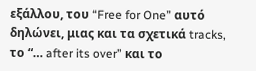εξάλλου, του “Free for One” αυτό δηλώνει, μιας και τα σχετικά tracks, το “… after its over” και το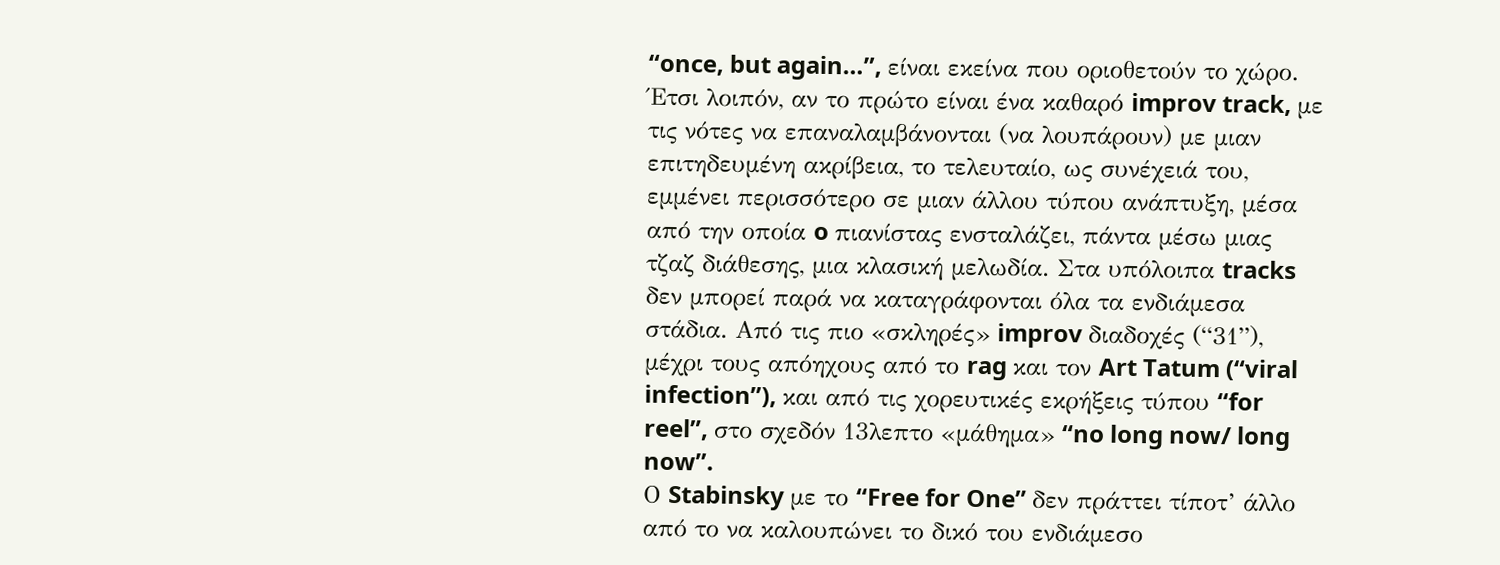“once, but again…”, είναι εκείνα που οριοθετούν το χώρο. Έτσι λοιπόν, αν το πρώτο είναι ένα καθαρό improv track, με τις νότες να επαναλαμβάνονται (να λουπάρουν) με μιαν επιτηδευμένη ακρίβεια, το τελευταίο, ως συνέχειά του, εμμένει περισσότερο σε μιαν άλλου τύπου ανάπτυξη, μέσα από την οποία o πιανίστας ενσταλάζει, πάντα μέσω μιας τζαζ διάθεσης, μια κλασική μελωδία. Στα υπόλοιπα tracks δεν μπορεί παρά να καταγράφονται όλα τα ενδιάμεσα στάδια. Από τις πιο «σκληρές» improv διαδοχές (“31”), μέχρι τους απόηχους από το rag και τον Art Tatum (“viral infection”), και από τις χορευτικές εκρήξεις τύπου “for reel”, στο σχεδόν 13λεπτο «μάθημα» “no long now/ long now”.
Ο Stabinsky με το “Free for One” δεν πράττει τίποτ’ άλλο από το να καλουπώνει το δικό του ενδιάμεσο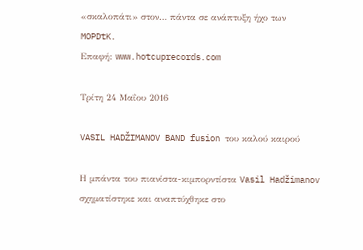«σκαλοπάτι» στον… πάντα σε ανάπτυξη ήχο των MOPDtK.
Επαφή: www.hotcuprecords.com

Τρίτη 24 Μαΐου 2016

VASIL HADŽIMANOV BAND fusion του καλού καιρού

Η μπάντα του πιανίστα-κιμπορντίστα Vasil Hadžimanov σχηματίστηκε και αναπτύχθηκε στο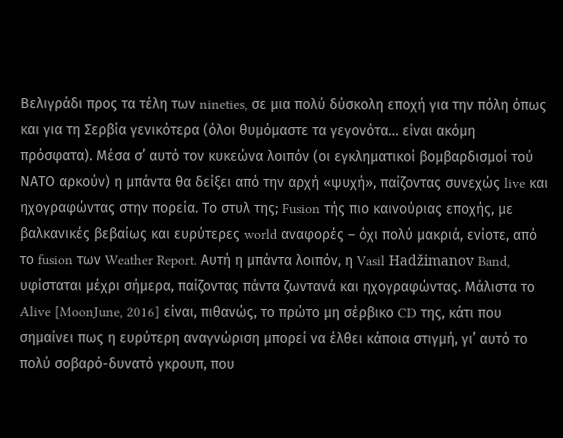Βελιγράδι προς τα τέλη των nineties, σε μια πολύ δύσκολη εποχή για την πόλη όπως και για τη Σερβία γενικότερα (όλοι θυμόμαστε τα γεγονότα… είναι ακόμη πρόσφατα). Μέσα σ’ αυτό τον κυκεώνα λοιπόν (οι εγκληματικοί βομβαρδισμοί τού ΝΑΤΟ αρκούν) η μπάντα θα δείξει από την αρχή «ψυχή», παίζοντας συνεχώς live και ηχογραφώντας στην πορεία. Το στυλ της; Fusion τής πιο καινούριας εποχής, με βαλκανικές βεβαίως και ευρύτερες world αναφορές – όχι πολύ μακριά, ενίοτε, από το fusion των Weather Report. Αυτή η μπάντα λοιπόν, η Vasil Hadžimanov Band, υφίσταται μέχρι σήμερα, παίζοντας πάντα ζωντανά και ηχογραφώντας. Μάλιστα το Alive [MoonJune, 2016] είναι, πιθανώς, το πρώτο μη σέρβικο CD της, κάτι που σημαίνει πως η ευρύτερη αναγνώριση μπορεί να έλθει κάποια στιγμή, γι’ αυτό το πολύ σοβαρό-δυνατό γκρουπ, που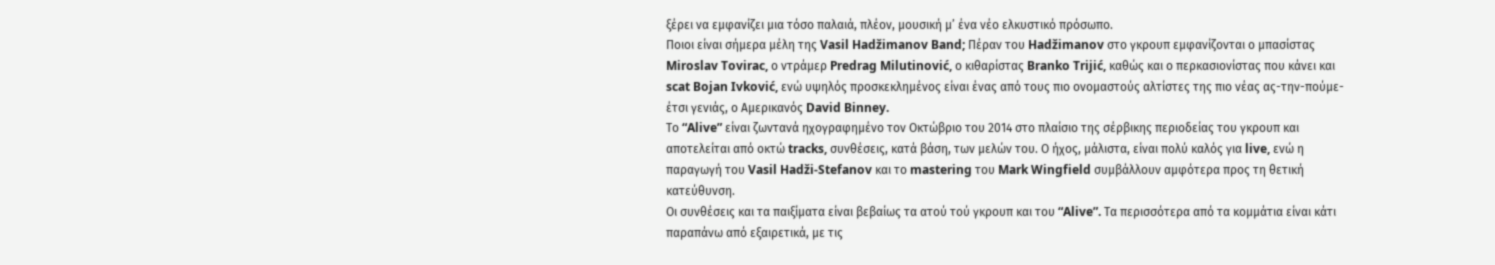ξέρει να εμφανίζει μια τόσο παλαιά, πλέον, μουσική μ’ ένα νέο ελκυστικό πρόσωπο.
Ποιοι είναι σήμερα μέλη της Vasil Hadžimanov Band; Πέραν του Hadžimanov στο γκρουπ εμφανίζονται ο μπασίστας Miroslav Tovirac, ο ντράμερ Predrag Milutinović, ο κιθαρίστας Branko Trijić, καθώς και ο περκασιονίστας που κάνει και scat Bojan Ivković, ενώ υψηλός προσκεκλημένος είναι ένας από τους πιο ονομαστούς αλτίστες της πιο νέας ας-την-πούμε-έτσι γενιάς, ο Αμερικανός David Binney.
Το “Alive” είναι ζωντανά ηχογραφημένο τον Οκτώβριο του 2014 στο πλαίσιο της σέρβικης περιοδείας του γκρουπ και αποτελείται από οκτώ tracks, συνθέσεις, κατά βάση, των μελών του. Ο ήχος, μάλιστα, είναι πολύ καλός για live, ενώ η παραγωγή του Vasil Hadži-Stefanov και το mastering του Mark Wingfield συμβάλλουν αμφότερα προς τη θετική κατεύθυνση.
Οι συνθέσεις και τα παιξίματα είναι βεβαίως τα ατού τού γκρουπ και του “Alive”. Τα περισσότερα από τα κομμάτια είναι κάτι παραπάνω από εξαιρετικά, με τις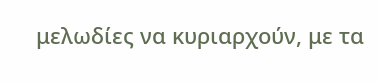μελωδίες να κυριαρχούν, με τα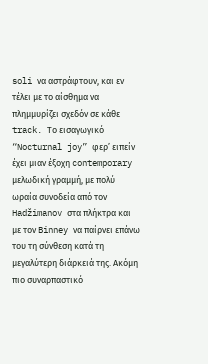soli να αστράφτουν, και εν τέλει με το αίσθημα να πλημμυρίζει σχεδόν σε κάθε track. Το εισαγωγικό “Nocturnal joy” φερ’ ειπείν έχει μιαν έξοχη contemporary μελωδική γραμμή, με πολύ ωραία συνοδεία από τον Hadžimanov στα πλήκτρα και με τον Binney να παίρνει επάνω του τη σύνθεση κατά τη μεγαλύτερη διάρκειά της. Ακόμη πιο συναρπαστικό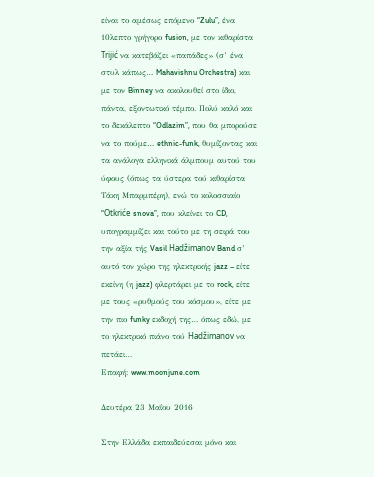είναι το αμέσως επόμενο “Zulu”, ένα 10λεπτο γρήγορο fusion, με τον κιθαρίστα Trijić να κατεβάζει «παπάδες» (σ’ ένα στυλ κάπως… Mahavishnu Orchestra) και με τον Binney να ακολουθεί στο ίδιο, πάντα, εξοντωτικό τέμπο. Πολύ καλό και το δεκάλεπτο “Odlazim”, που θα μπορούσε να το πούμε… ethnic-funk, θυμίζοντας και τα ανάλογα ελληνικά άλμπουμ αυτού του ύφους (όπως τα ύστερα τού κιθαρίστα Τάκη Μπαρμπέρη), ενώ το κολοσσιαίο “Otkriće snova”, που κλείνει το CD, υπογραμμίζει και τούτο με τη σειρά του την αξία τής Vasil Hadžimanov Band σ’ αυτό τον χώρο της ηλεκτρικής jazz – είτε εκείνη (η jazz) φλερτάρει με το rock, είτε με τους «ρυθμούς του κόσμου», είτε με την πιο funky εκδοχή της… όπως εδώ, με το ηλεκτρικό πιάνο τού Hadžimanov να πετάει…
Επαφή: www.moonjune.com

Δευτέρα 23 Μαΐου 2016

Στην Ελλάδα εκπαιδεύεσαι μόνο και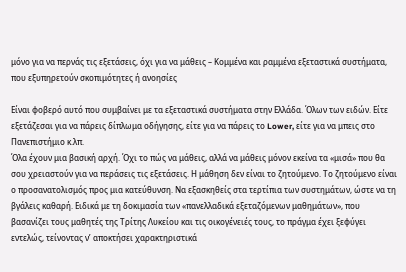μόνο για να περνάς τις εξετάσεις, όχι για να μάθεις – Κομμένα και ραμμένα εξεταστικά συστήματα, που εξυπηρετούν σκοπιμότητες ή ανοησίες

Είναι φοβερό αυτό που συμβαίνει με τα εξεταστικά συστήματα στην Ελλάδα. Όλων των ειδών. Είτε εξετάζεσαι για να πάρεις δίπλωμα οδήγησης, είτε για να πάρεις το Lower, είτε για να μπεις στο Πανεπιστήμιο κ.λπ.
Όλα έχουν μια βασική αρχή. Όχι το πώς να μάθεις, αλλά να μάθεις μόνον εκείνα τα «μισά» που θα σου χρειαστούν για να περάσεις τις εξετάσεις. Η μάθηση δεν είναι το ζητούμενο. Το ζητούμενο είναι ο προσανατολισμός προς μια κατεύθυνση. Να εξασκηθείς στα τερτίπια των συστημάτων, ώστε να τη βγάλεις καθαρή. Ειδικά με τη δοκιμασία των «πανελλαδικά εξεταζόμενων μαθημάτων», που βασανίζει τους μαθητές της Τρίτης Λυκείου και τις οικογένειές τους, το πράγμα έχει ξεφύγει εντελώς, τείνοντας ν’ αποκτήσει χαρακτηριστικά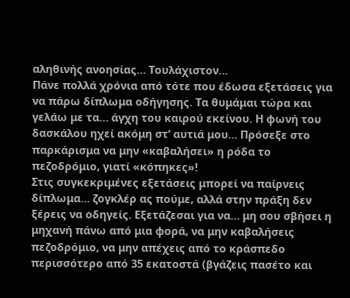αληθινής ανοησίας… Τουλάχιστον…
Πάνε πολλά χρόνια από τότε που έδωσα εξετάσεις για να πάρω δίπλωμα οδήγησης. Τα θυμάμαι τώρα και γελάω με τα… άγχη του καιρού εκείνου. Η φωνή του δασκάλου ηχεί ακόμη στ’ αυτιά μου… Πρόσεξε στο παρκάρισμα να μην «καβαλήσει» η ρόδα το πεζοδρόμιο, γιατί «κόπηκες»!
Στις συγκεκριμένες εξετάσεις μπορεί να παίρνεις δίπλωμα… ζογκλέρ ας πούμε, αλλά στην πράξη δεν ξέρεις να οδηγείς. Εξετάζεσαι για να… μη σου σβήσει η μηχανή πάνω από μια φορά, να μην καβαλήσεις πεζοδρόμιο, να μην απέχεις από το κράσπεδο περισσότερο από 35 εκατοστά (βγάζεις πασέτο και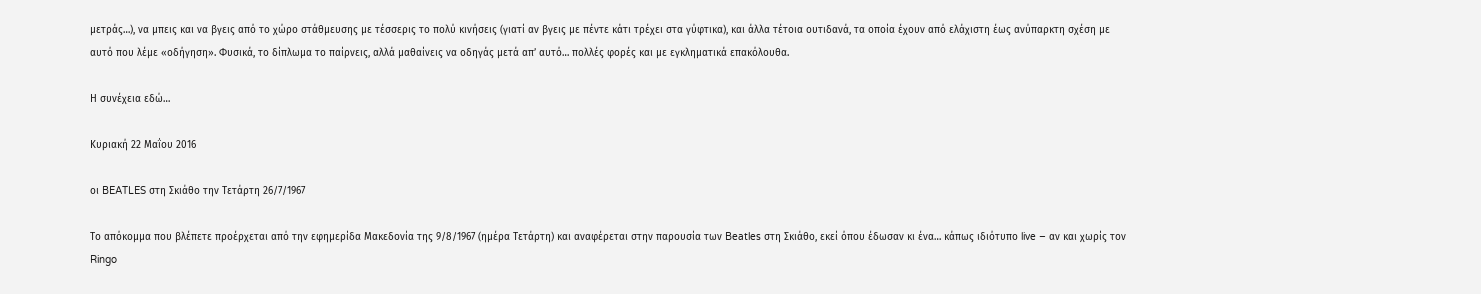μετράς…), να μπεις και να βγεις από το χώρο στάθμευσης με τέσσερις το πολύ κινήσεις (γιατί αν βγεις με πέντε κάτι τρέχει στα γύφτικα), και άλλα τέτοια ουτιδανά, τα οποία έχουν από ελάχιστη έως ανύπαρκτη σχέση με αυτό που λέμε «οδήγηση». Φυσικά, το δίπλωμα το παίρνεις, αλλά μαθαίνεις να οδηγάς μετά απ’ αυτό… πολλές φορές και με εγκληματικά επακόλουθα.

Η συνέχεια εδώ…

Κυριακή 22 Μαΐου 2016

οι BEATLES στη Σκιάθο την Τετάρτη 26/7/1967

Το απόκομμα που βλέπετε προέρχεται από την εφημερίδα Μακεδονία της 9/8/1967 (ημέρα Τετάρτη) και αναφέρεται στην παρουσία των Beatles στη Σκιάθο, εκεί όπου έδωσαν κι ένα… κάπως ιδιότυπο live – αν και χωρίς τον Ringo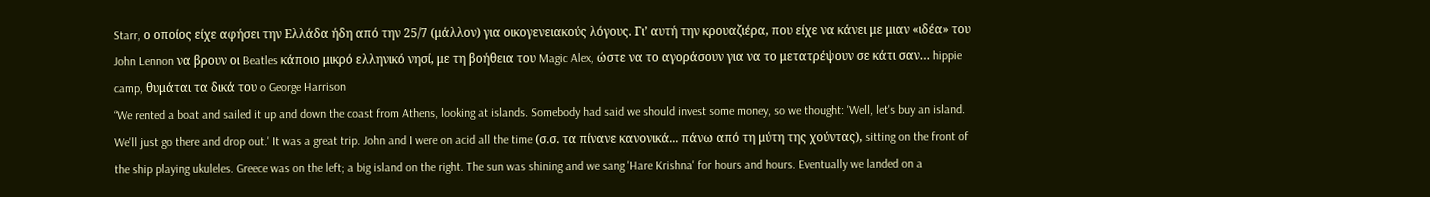Starr, ο οποίος είχε αφήσει την Ελλάδα ήδη από την 25/7 (μάλλον) για οικογενειακούς λόγους. Γι’ αυτή την κρουαζιέρα, που είχε να κάνει με μιαν «ιδέα» του John Lennon να βρουν οι Beatles κάποιο μικρό ελληνικό νησί, με τη βοήθεια του Magic Alex, ώστε να το αγοράσουν για να το μετατρέψουν σε κάτι σαν… hippie camp, θυμάται τα δικά του o George Harrison
“We rented a boat and sailed it up and down the coast from Athens, looking at islands. Somebody had said we should invest some money, so we thought: 'Well, let's buy an island. We'll just go there and drop out.' It was a great trip. John and I were on acid all the time (σ.σ. τα πίνανε κανονικά... πάνω από τη μύτη της χούντας), sitting on the front of the ship playing ukuleles. Greece was on the left; a big island on the right. The sun was shining and we sang 'Hare Krishna' for hours and hours. Eventually we landed on a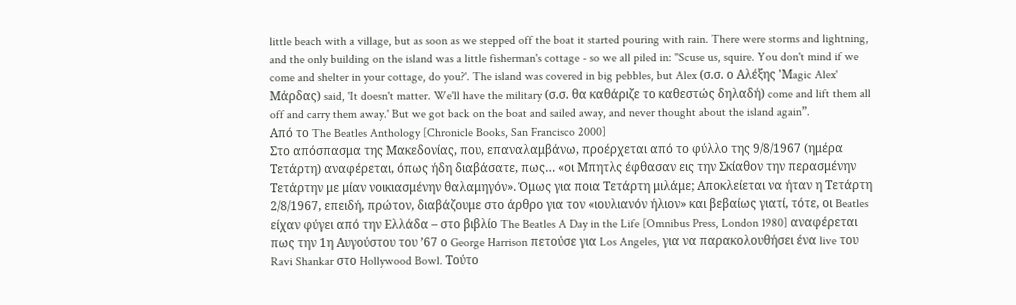little beach with a village, but as soon as we stepped off the boat it started pouring with rain. There were storms and lightning, and the only building on the island was a little fisherman's cottage - so we all piled in: ''Scuse us, squire. You don't mind if we come and shelter in your cottage, do you?'. The island was covered in big pebbles, but Alex (σ.σ. ο Αλέξης 'Μagic Alex' Μάρδας) said, 'It doesn't matter. We'll have the military (σ.σ. θα καθάριζε το καθεστώς δηλαδή) come and lift them all off and carry them away.' But we got back on the boat and sailed away, and never thought about the island again”.
Από το The Beatles Anthology [Chronicle Books, San Francisco 2000]
Στο απόσπασμα της Μακεδονίας, που, επαναλαμβάνω, προέρχεται από το φύλλο της 9/8/1967 (ημέρα Τετάρτη) αναφέρεται, όπως ήδη διαβάσατε, πως… «οι Μπητλς έφθασαν εις την Σκίαθον την περασμένην Τετάρτην με μίαν νοικιασμένην θαλαμηγόν». Όμως για ποια Τετάρτη μιλάμε; Αποκλείεται να ήταν η Τετάρτη 2/8/1967, επειδή, πρώτον, διαβάζουμε στο άρθρο για τον «ιουλιανόν ήλιον» και βεβαίως γιατί, τότε, οι Beatles είχαν φύγει από την Ελλάδα – στο βιβλίο The Beatles A Day in the Life [Omnibus Press, London 1980] αναφέρεται πως την 1η Αυγούστου του ’67 ο George Harrison πετούσε για Los Angeles, για να παρακολουθήσει ένα live του Ravi Shankar στο Hollywood Bowl. Τούτο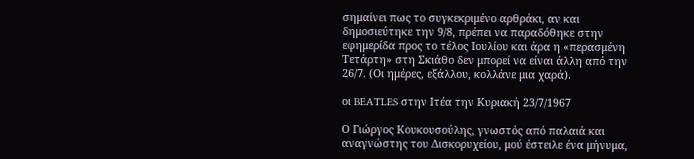σημαίνει πως το συγκεκριμένο αρθράκι, αν και δημοσιεύτηκε την 9/8, πρέπει να παραδόθηκε στην εφημερίδα προς το τέλος Ιουλίου και άρα η «περασμένη Τετάρτη» στη Σκιάθο δεν μπορεί να είναι άλλη από την 26/7. (Οι ημέρες, εξάλλου, κολλάνε μια χαρά).

οι BEATLES στην Ιτέα την Κυριακή 23/7/1967

Ο Γιώργος Κουκουσούλης, γνωστός από παλαιά και αναγνώστης του Δισκορυχείου, μού έστειλε ένα μήνυμα,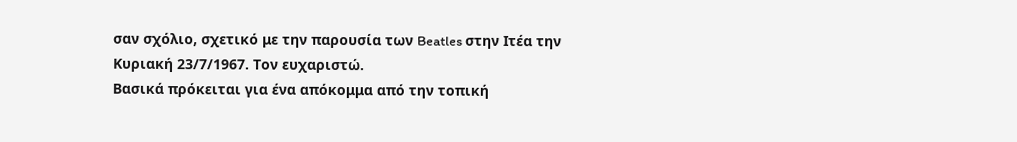σαν σχόλιο, σχετικό με την παρουσία των Beatles στην Ιτέα την Κυριακή 23/7/1967. Τον ευχαριστώ.
Βασικά πρόκειται για ένα απόκομμα από την τοπική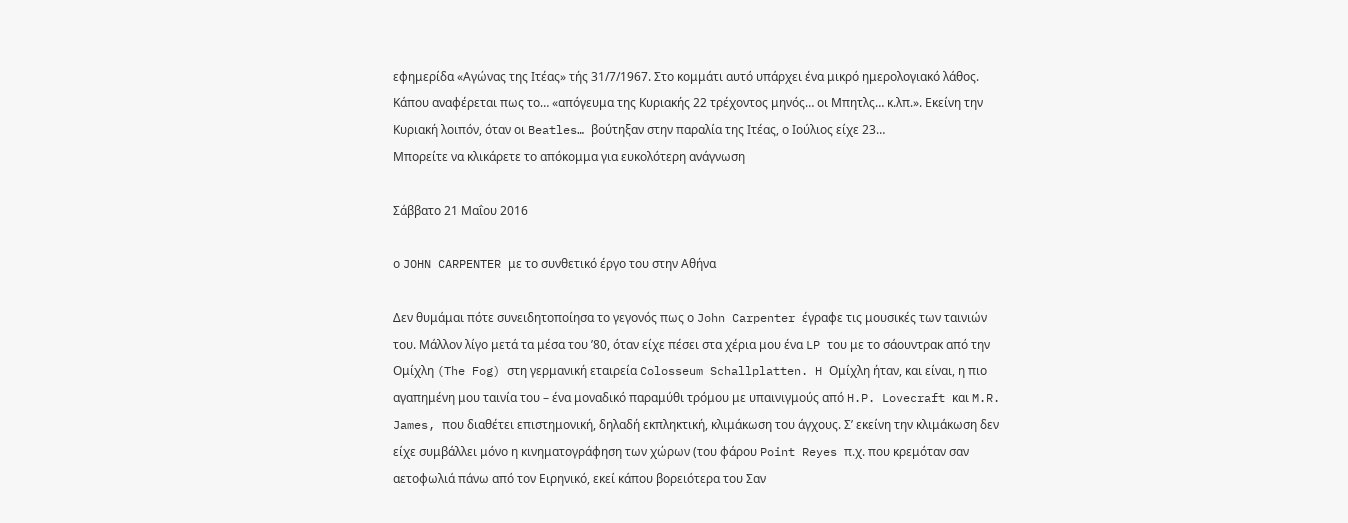εφημερίδα «Αγώνας της Ιτέας» τής 31/7/1967. Στο κομμάτι αυτό υπάρχει ένα μικρό ημερολογιακό λάθος. Κάπου αναφέρεται πως το… «απόγευμα της Κυριακής 22 τρέχοντος μηνός… οι Μπητλς… κ.λπ.». Εκείνη την Κυριακή λοιπόν, όταν οι Beatles… βούτηξαν στην παραλία της Ιτέας, ο Ιούλιος είχε 23…
Μπορείτε να κλικάρετε το απόκομμα για ευκολότερη ανάγνωση

Σάββατο 21 Μαΐου 2016

ο JOHN CARPENTER με το συνθετικό έργο του στην Αθήνα

Δεν θυμάμαι πότε συνειδητοποίησα το γεγονός πως ο John Carpenter έγραφε τις μουσικές των ταινιών του. Μάλλον λίγο μετά τα μέσα του ’80, όταν είχε πέσει στα χέρια μου ένα LP του με το σάουντρακ από την Ομίχλη (The Fog) στη γερμανική εταιρεία Colosseum Schallplatten. H Ομίχλη ήταν, και είναι, η πιο αγαπημένη μου ταινία του – ένα μοναδικό παραμύθι τρόμου με υπαινιγμούς από H.P. Lovecraft και M.R. James, που διαθέτει επιστημονική, δηλαδή εκπληκτική, κλιμάκωση του άγχους. Σ’ εκείνη την κλιμάκωση δεν είχε συμβάλλει μόνο η κινηματογράφηση των χώρων (του φάρου Point Reyes π.χ. που κρεμόταν σαν αετοφωλιά πάνω από τον Ειρηνικό, εκεί κάπου βορειότερα του Σαν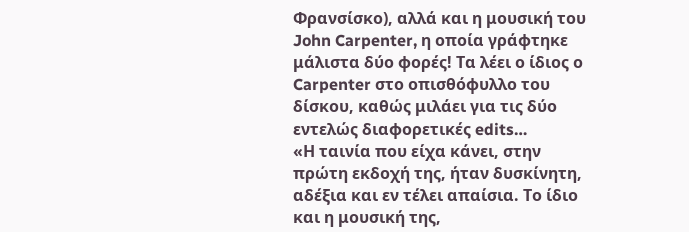Φρανσίσκο), αλλά και η μουσική του John Carpenter, η οποία γράφτηκε μάλιστα δύο φορές! Τα λέει ο ίδιος ο Carpenter στο οπισθόφυλλο του δίσκου, καθώς μιλάει για τις δύο εντελώς διαφορετικές edits…
«Η ταινία που είχα κάνει, στην πρώτη εκδοχή της, ήταν δυσκίνητη, αδέξια και εν τέλει απαίσια. Το ίδιο και η μουσική της,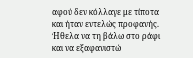αφού δεν κόλλαγε με τίποτα και ήταν εντελώς προφανής. Ήθελα να τη βάλω στο ράφι και να εξαφανιστώ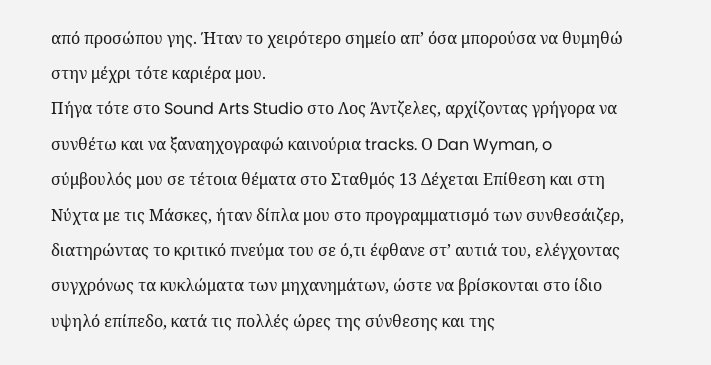από προσώπου γης. Ήταν το χειρότερο σημείο απ’ όσα μπορούσα να θυμηθώ στην μέχρι τότε καριέρα μου.
Πήγα τότε στο Sound Arts Studio στο Λος Άντζελες, αρχίζοντας γρήγορα να συνθέτω και να ξαναηχογραφώ καινούρια tracks. Ο Dan Wyman, o σύμβουλός μου σε τέτοια θέματα στο Σταθμός 13 Δέχεται Επίθεση και στη Νύχτα με τις Μάσκες, ήταν δίπλα μου στο προγραμματισμό των συνθεσάιζερ, διατηρώντας το κριτικό πνεύμα του σε ό,τι έφθανε στ’ αυτιά του, ελέγχοντας συγχρόνως τα κυκλώματα των μηχανημάτων, ώστε να βρίσκονται στο ίδιο υψηλό επίπεδο, κατά τις πολλές ώρες της σύνθεσης και της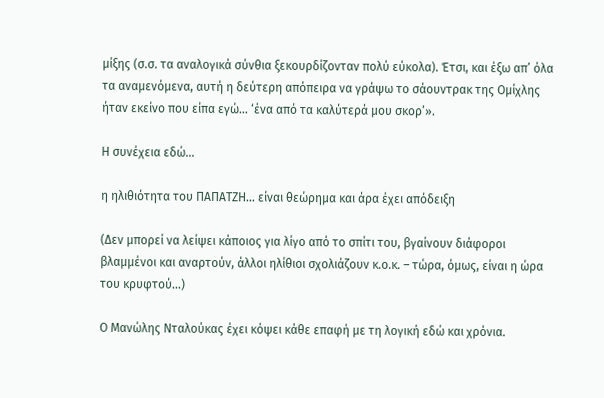μίξης (σ.σ. τα αναλογικά σύνθια ξεκουρδίζονταν πολύ εύκολα). Έτσι, και έξω απ’ όλα τα αναμενόμενα, αυτή η δεύτερη απόπειρα να γράψω το σάουντρακ της Ομίχλης ήταν εκείνο που είπα εγώ… ‘ένα από τα καλύτερά μου σκορ’».

Η συνέχεια εδώ…

η ηλιθιότητα του ΠΑΠΑΤΖΗ… είναι θεώρημα και άρα έχει απόδειξη

(Δεν μπορεί να λείψει κάποιος για λίγο από το σπίτι του, βγαίνουν διάφοροι βλαμμένοι και αναρτούν, άλλοι ηλίθιοι σχολιάζουν κ.ο.κ. – τώρα, όμως, είναι η ώρα του κρυφτού…)

Ο Μανώλης Νταλούκας έχει κόψει κάθε επαφή με τη λογική εδώ και χρόνια.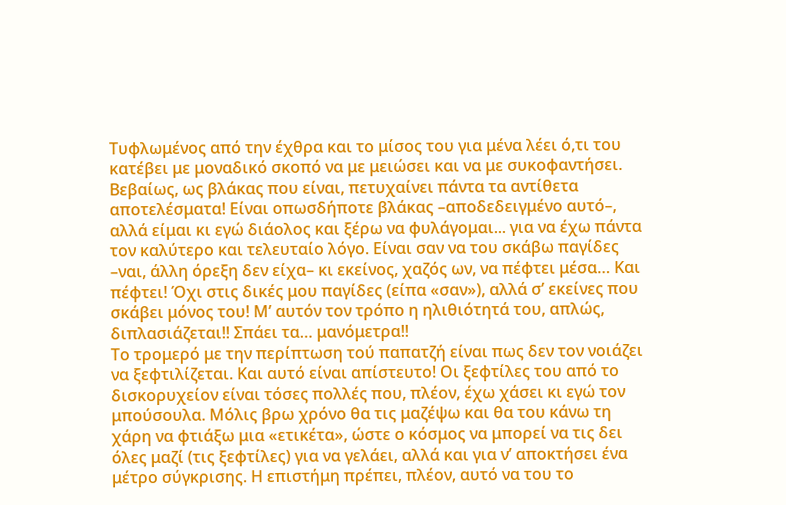Τυφλωμένος από την έχθρα και το μίσος του για μένα λέει ό,τι του κατέβει με μοναδικό σκοπό να με μειώσει και να με συκοφαντήσει. Βεβαίως, ως βλάκας που είναι, πετυχαίνει πάντα τα αντίθετα αποτελέσματα! Είναι οπωσδήποτε βλάκας –αποδεδειγμένο αυτό–, αλλά είμαι κι εγώ διάολος και ξέρω να φυλάγομαι... για να έχω πάντα τον καλύτερο και τελευταίο λόγο. Είναι σαν να του σκάβω παγίδες –ναι, άλλη όρεξη δεν είχα– κι εκείνος, χαζός ων, να πέφτει μέσα… Και πέφτει! Όχι στις δικές μου παγίδες (είπα «σαν»), αλλά σ’ εκείνες που σκάβει μόνος του! Μ’ αυτόν τον τρόπο η ηλιθιότητά του, απλώς, διπλασιάζεται!! Σπάει τα… μανόμετρα!!
Το τρομερό με την περίπτωση τού παπατζή είναι πως δεν τον νοιάζει να ξεφτιλίζεται. Και αυτό είναι απίστευτο! Οι ξεφτίλες του από το δισκορυχείον είναι τόσες πολλές που, πλέον, έχω χάσει κι εγώ τον μπούσουλα. Μόλις βρω χρόνο θα τις μαζέψω και θα του κάνω τη χάρη να φτιάξω μια «ετικέτα», ώστε ο κόσμος να μπορεί να τις δει όλες μαζί (τις ξεφτίλες) για να γελάει, αλλά και για ν’ αποκτήσει ένα μέτρο σύγκρισης. Η επιστήμη πρέπει, πλέον, αυτό να του το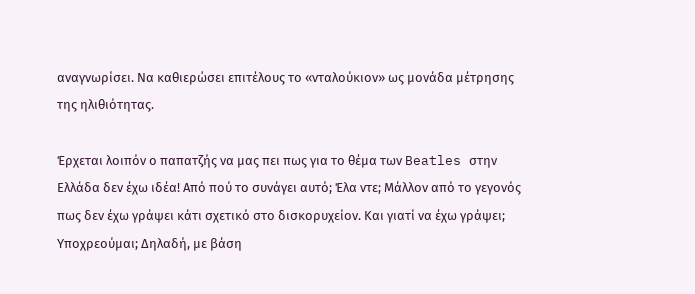αναγνωρίσει. Να καθιερώσει επιτέλους το «νταλούκιον» ως μονάδα μέτρησης της ηλιθιότητας.

Έρχεται λοιπόν ο παπατζής να μας πει πως για το θέμα των Beatles στην Ελλάδα δεν έχω ιδέα! Από πού το συνάγει αυτό; Έλα ντε; Μάλλον από το γεγονός πως δεν έχω γράψει κάτι σχετικό στο δισκορυχείον. Και γιατί να έχω γράψει; Υποχρεούμαι; Δηλαδή, με βάση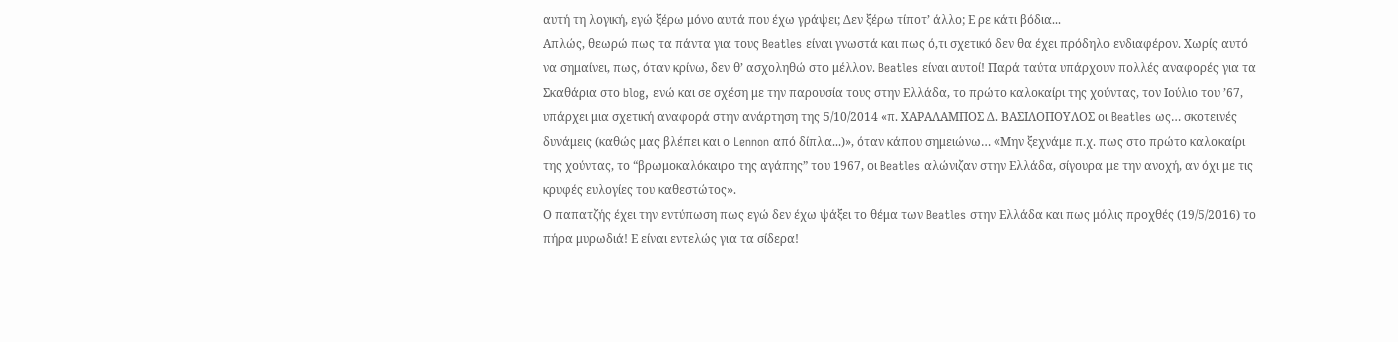αυτή τη λογική, εγώ ξέρω μόνο αυτά που έχω γράψει; Δεν ξέρω τίποτ’ άλλο; Ε ρε κάτι βόδια...
Απλώς, θεωρώ πως τα πάντα για τους Beatles είναι γνωστά και πως ό,τι σχετικό δεν θα έχει πρόδηλο ενδιαφέρον. Χωρίς αυτό να σημαίνει, πως, όταν κρίνω, δεν θ’ ασχοληθώ στο μέλλον. Beatles είναι αυτοί! Παρά ταύτα υπάρχουν πολλές αναφορές για τα Σκαθάρια στο blog, ενώ και σε σχέση με την παρουσία τους στην Ελλάδα, το πρώτο καλοκαίρι της χούντας, τον Ιούλιο του ’67, υπάρχει μια σχετική αναφορά στην ανάρτηση της 5/10/2014 «π. ΧΑΡΑΛΑΜΠΟΣ Δ. ΒΑΣΙΛΟΠΟΥΛΟΣ οι Beatles ως… σκοτεινές δυνάμεις (καθώς μας βλέπει και ο Lennon από δίπλα...)», όταν κάπου σημειώνω… «Mην ξεχνάμε π.χ. πως στο πρώτο καλοκαίρι της χούντας, το “βρωμοκαλόκαιρο της αγάπης” του 1967, οι Beatles αλώνιζαν στην Ελλάδα, σίγουρα με την ανοχή, αν όχι με τις κρυφές ευλογίες του καθεστώτος».
Ο παπατζής έχει την εντύπωση πως εγώ δεν έχω ψάξει το θέμα των Beatles στην Ελλάδα και πως μόλις προχθές (19/5/2016) το πήρα μυρωδιά! Ε είναι εντελώς για τα σίδερα!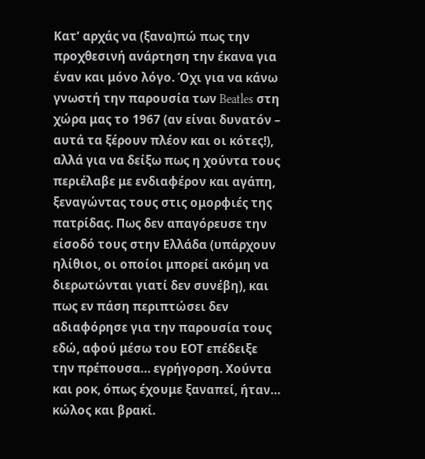Κατ’ αρχάς να (ξανα)πώ πως την προχθεσινή ανάρτηση την έκανα για έναν και μόνο λόγο. Όχι για να κάνω γνωστή την παρουσία των Beatles στη χώρα μας το 1967 (αν είναι δυνατόν – αυτά τα ξέρουν πλέον και οι κότες!), αλλά για να δείξω πως η χούντα τους περιέλαβε με ενδιαφέρον και αγάπη, ξεναγώντας τους στις ομορφιές της πατρίδας. Πως δεν απαγόρευσε την είσοδό τους στην Ελλάδα (υπάρχουν ηλίθιοι, οι οποίοι μπορεί ακόμη να διερωτώνται γιατί δεν συνέβη), και πως εν πάση περιπτώσει δεν αδιαφόρησε για την παρουσία τους εδώ, αφού μέσω του ΕΟΤ επέδειξε την πρέπουσα… εγρήγορση. Χούντα και ροκ, όπως έχουμε ξαναπεί, ήταν… κώλος και βρακί.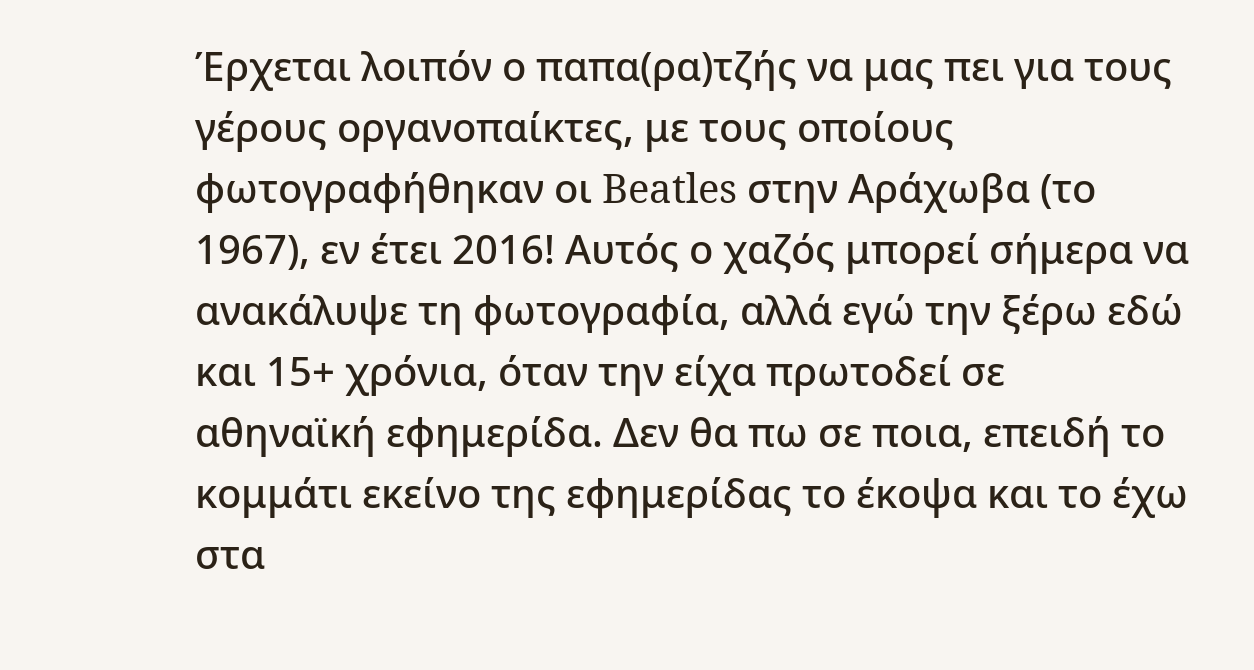Έρχεται λοιπόν ο παπα(ρα)τζής να μας πει για τους γέρους οργανοπαίκτες, με τους οποίους φωτογραφήθηκαν οι Beatles στην Αράχωβα (το 1967), εν έτει 2016! Αυτός ο χαζός μπορεί σήμερα να ανακάλυψε τη φωτογραφία, αλλά εγώ την ξέρω εδώ και 15+ χρόνια, όταν την είχα πρωτοδεί σε αθηναϊκή εφημερίδα. Δεν θα πω σε ποια, επειδή το κομμάτι εκείνο της εφημερίδας το έκοψα και το έχω στα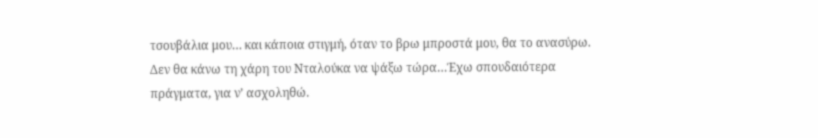τσουβάλια μου… και κάποια στιγμή, όταν το βρω μπροστά μου, θα το ανασύρω. Δεν θα κάνω τη χάρη του Νταλούκα να ψάξω τώρα…Έχω σπουδαιότερα πράγματα, για ν’ ασχοληθώ.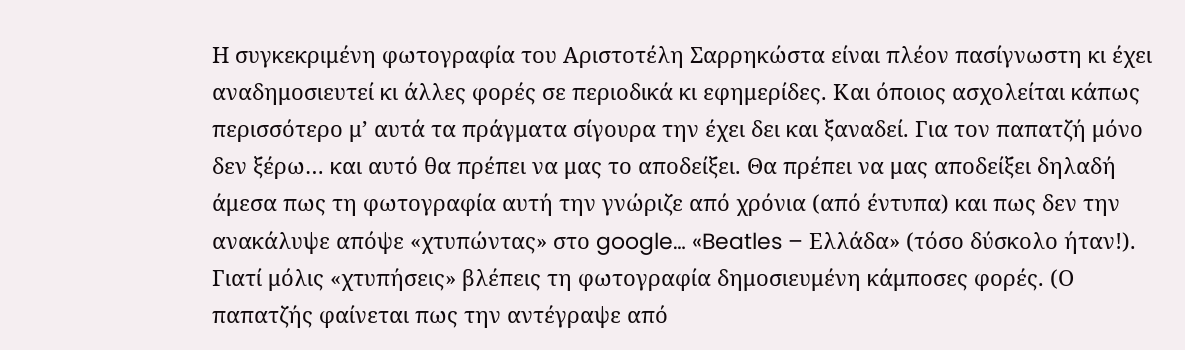Η συγκεκριμένη φωτογραφία του Αριστοτέλη Σαρρηκώστα είναι πλέον πασίγνωστη κι έχει αναδημοσιευτεί κι άλλες φορές σε περιοδικά κι εφημερίδες. Και όποιος ασχολείται κάπως περισσότερο μ’ αυτά τα πράγματα σίγουρα την έχει δει και ξαναδεί. Για τον παπατζή μόνο δεν ξέρω… και αυτό θα πρέπει να μας το αποδείξει. Θα πρέπει να μας αποδείξει δηλαδή άμεσα πως τη φωτογραφία αυτή την γνώριζε από χρόνια (από έντυπα) και πως δεν την ανακάλυψε απόψε «χτυπώντας» στο google… «Beatles – Ελλάδα» (τόσο δύσκολο ήταν!). Γιατί μόλις «χτυπήσεις» βλέπεις τη φωτογραφία δημοσιευμένη κάμποσες φορές. (Ο παπατζής φαίνεται πως την αντέγραψε από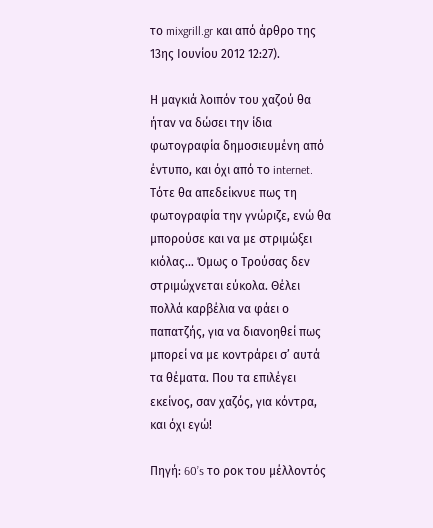το mixgrill.gr και από άρθρο της 13ης Ιουνίου 2012 12:27).

Η μαγκιά λοιπόν του χαζού θα ήταν να δώσει την ίδια φωτογραφία δημοσιευμένη από έντυπο, και όχι από το internet. Τότε θα απεδείκνυε πως τη φωτογραφία την γνώριζε, ενώ θα μπορούσε και να με στριμώξει κιόλας… Όμως ο Τρούσας δεν στριμώχνεται εύκολα. Θέλει πολλά καρβέλια να φάει ο παπατζής, για να διανοηθεί πως μπορεί να με κοντράρει σ’ αυτά τα θέματα. Που τα επιλέγει εκείνος, σαν χαζός, για κόντρα, και όχι εγώ!

Πηγή: 60’s το ροκ του μέλλοντός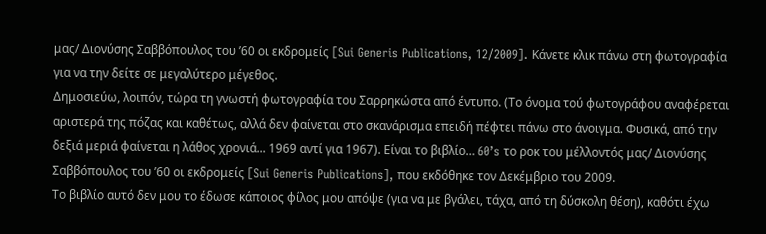μας/ Διονύσης Σαββόπουλος του ’60 οι εκδρομείς [Sui Generis Publications, 12/2009]. Κάνετε κλικ πάνω στη φωτογραφία για να την δείτε σε μεγαλύτερο μέγεθος.
Δημοσιεύω, λοιπόν, τώρα τη γνωστή φωτογραφία του Σαρρηκώστα από έντυπο. (Το όνομα τού φωτογράφου αναφέρεται αριστερά της πόζας και καθέτως, αλλά δεν φαίνεται στο σκανάρισμα επειδή πέφτει πάνω στο άνοιγμα. Φυσικά, από την δεξιά μεριά φαίνεται η λάθος χρονιά... 1969 αντί για 1967). Είναι το βιβλίο… 60’s το ροκ του μέλλοντός μας/ Διονύσης Σαββόπουλος του ’60 οι εκδρομείς [Sui Generis Publications], που εκδόθηκε τον Δεκέμβριο του 2009.
Το βιβλίο αυτό δεν μου το έδωσε κάποιος φίλος μου απόψε (για να με βγάλει, τάχα, από τη δύσκολη θέση), καθότι έχω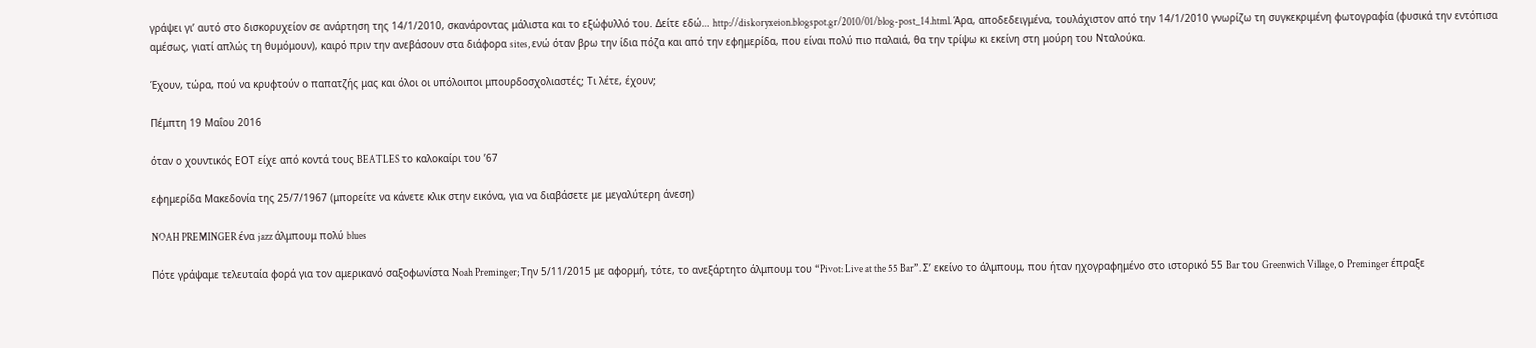γράψει γι’ αυτό στο δισκορυχείον σε ανάρτηση της 14/1/2010, σκανάροντας μάλιστα και το εξώφυλλό του. Δείτε εδώ… http://diskoryxeion.blogspot.gr/2010/01/blog-post_14.html. Άρα, αποδεδειγμένα, τουλάχιστον από την 14/1/2010 γνωρίζω τη συγκεκριμένη φωτογραφία (φυσικά την εντόπισα αμέσως, γιατί απλώς τη θυμόμουν), καιρό πριν την ανεβάσουν στα διάφορα sites, ενώ όταν βρω την ίδια πόζα και από την εφημερίδα, που είναι πολύ πιο παλαιά, θα την τρίψω κι εκείνη στη μούρη του Νταλούκα.

Έχουν, τώρα, πού να κρυφτούν ο παπατζής μας και όλοι οι υπόλοιποι μπουρδοσχολιαστές; Τι λέτε, έχουν;

Πέμπτη 19 Μαΐου 2016

όταν ο χουντικός ΕΟΤ είχε από κοντά τους BEATLES το καλοκαίρι του ’67

εφημερίδα Μακεδονία της 25/7/1967 (μπορείτε να κάνετε κλικ στην εικόνα, για να διαβάσετε με μεγαλύτερη άνεση)

NOAH PREMINGER ένα jazz άλμπουμ πολύ blues

Πότε γράψαμε τελευταία φορά για τον αμερικανό σαξοφωνίστα Noah Preminger; Την 5/11/2015 με αφορμή, τότε, το ανεξάρτητο άλμπουμ του “Pivot: Live at the 55 Bar”. Σ’ εκείνο το άλμπουμ, που ήταν ηχογραφημένο στο ιστορικό 55 Bar του Greenwich Village, ο Preminger έπραξε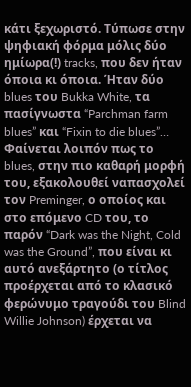κάτι ξεχωριστό. Τύπωσε στην ψηφιακή φόρμα μόλις δύο ημίωρα(!) tracks, που δεν ήταν όποια κι όποια. Ήταν δύο blues του Bukka White, τα πασίγνωστα “Parchman farm blues” και “Fixin to die blues”… Φαίνεται λοιπόν πως το blues, στην πιο καθαρή μορφή του, εξακολουθεί ναπασχολεί τον Preminger, ο οποίος και στο επόμενο CD του, το παρόν “Dark was the Night, Cold was the Ground”, που είναι κι αυτό ανεξάρτητο (ο τίτλος προέρχεται από το κλασικό φερώνυμο τραγούδι του Blind Willie Johnson) έρχεται να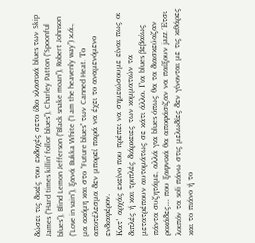δώσει τις δικές του εκδοχές σετο ίδιο κλασικά blues των Skip James (“Hard times killin’ follor blues”), Charley Patton (“Spoonful blues”), Blind Lemon Jefferson (“Black snake moan”), Robert Johnson (“Love in vain”), ξανά Bukka White (“I am the heavenly way”) κ.ά., μα ακόμη και στο “Future blues” των Canned Heat. Το αποτέλεσμα δεν μπορεί παρά να έχει το αναμενόμενο ενδιαφέρον.
Κατ’ αρχάς εκείνο που πρέπει να σημειώσουμε είναι πως οι διπλές ή και τριπλές διάρκειες των κομματιών τα μετατρέπουν αυτομάτως σε κάτι άλλο. Για blues βεβαίως πάντα συζητάμε, αλλά για blues όπως θα τα διασκεύαζαν ροκάδες… που ξαφνικά θα αποφάσιζαν να παίξουν jazz. Έτσι λοιπόν τα soli πάνω στις μελωδίες δεν γίνονται με τις κιθάρες και το πιάνο ή το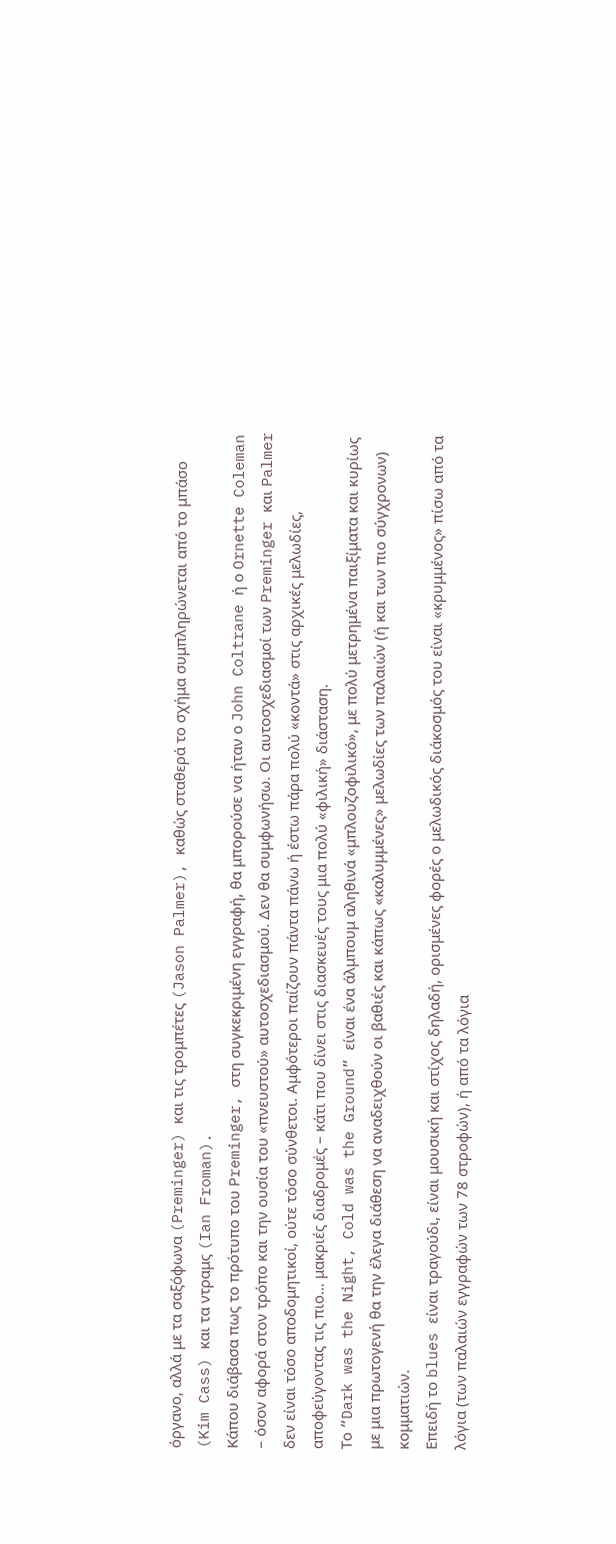όργανο, αλλά με τα σαξόφωνα (Preminger) και τις τρομπέτες (Jason Palmer), καθώς σταθερά το σχήμα συμπληρώνεται από το μπάσο (Kim Cass) και τα ντραμς (Ian Froman).
Κάπου διάβασα πως το πρότυπο του Preminger, στη συγκεκριμένη εγγραφή, θα μπορούσε να ήταν ο John Coltrane ή ο Ornette Coleman – όσον αφορά στον τρόπο και την ουσία του «πνευστού» αυτοσχεδιασμού. Δεν θα συμφωνήσω. Οι αυτοσχεδιασμοί των Preminger και Palmer δεν είναι τόσο αποδομητικοί, ούτε τόσο σύνθετοι. Αμφότεροι παίζουν πάντα πάνω ή έστω πάρα πολύ «κοντά» στις αρχικές μελωδίες, αποφεύγοντας τις πιο… μακριές διαδρομές – κάτι που δίνει στις διασκευές τους μια πολύ «φιλική» διάσταση.
Το “Dark was the Night, Cold was the Ground” είναι ένα άλμπουμ αληθινά «μπλουζοφιλικό», με πολύ μετρημένα παιξίματα και κυρίως με μια πρωτογενή θα την έλεγα διάθεση να αναδειχθούν οι βαθιές και κάπως «καλυμμένες» μελωδίες των παλαιών (ή και των πιο σύγχρονων) κομματιών.
Επειδή το blues είναι τραγούδι, είναι μουσική και στίχος δηλαδή, ορισμένες φορές ο μελωδικός διάκοσμός του είναι «κρυμμένος» πίσω από τα λόγια (των παλαιών εγγραφών των 78 στροφών), ή από τα λόγια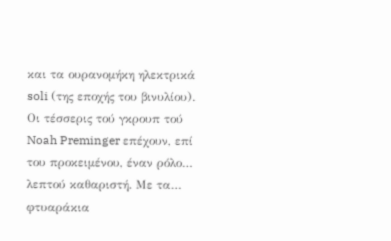και τα ουρανομήκη ηλεκτρικά soli (της εποχής του βινυλίου). Οι τέσσερις τού γκρουπ τού Noah Preminger επέχουν, επί του προκειμένου, έναν ρόλο… λεπτού καθαριστή. Με τα… φτυαράκια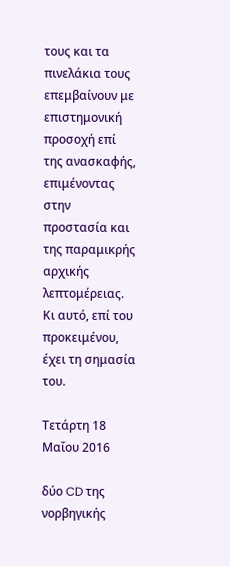τους και τα πινελάκια τους επεμβαίνουν με επιστημονική προσοχή επί της ανασκαφής, επιμένοντας στην προστασία και της παραμικρής αρχικής λεπτομέρειας. Κι αυτό, επί του προκειμένου, έχει τη σημασία του.

Τετάρτη 18 Μαΐου 2016

δύο CD της νορβηγικής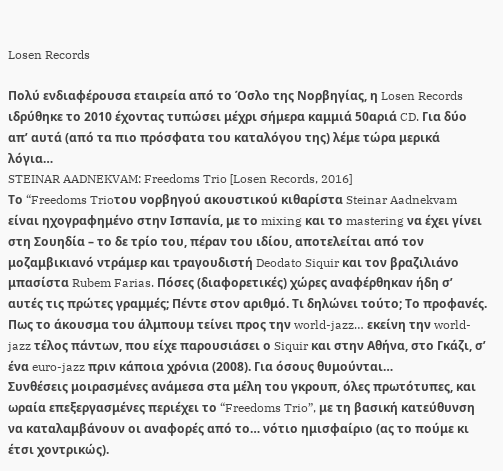Losen Records

Πολύ ενδιαφέρουσα εταιρεία από το Όσλο της Νορβηγίας, η Losen Records ιδρύθηκε το 2010 έχοντας τυπώσει μέχρι σήμερα καμμιά 50αριά CD. Για δύο απ’ αυτά (από τα πιο πρόσφατα του καταλόγου της) λέμε τώρα μερικά λόγια…
STEINAR AADNEKVAM: Freedoms Trio [Losen Records, 2016]
Το “Freedoms Trioτου νορβηγού ακουστικού κιθαρίστα Steinar Aadnekvam είναι ηχογραφημένο στην Ισπανία, με το mixing και το mastering να έχει γίνει στη Σουηδία – το δε τρίο του, πέραν του ιδίου, αποτελείται από τον μοζαμβικιανό ντράμερ και τραγουδιστή Deodato Siquir και τον βραζιλιάνο μπασίστα Rubem Farias. Πόσες (διαφορετικές) χώρες αναφέρθηκαν ήδη σ’ αυτές τις πρώτες γραμμές; Πέντε στον αριθμό. Τι δηλώνει τούτο; Το προφανές. Πως το άκουσμα του άλμπουμ τείνει προς την world-jazz… εκείνη την world-jazz τέλος πάντων, που είχε παρουσιάσει ο Siquir και στην Αθήνα, στο Γκάζι, σ’ ένα euro-jazz πριν κάποια χρόνια (2008). Για όσους θυμούνται…
Συνθέσεις μοιρασμένες ανάμεσα στα μέλη του γκρουπ, όλες πρωτότυπες, και ωραία επεξεργασμένες περιέχει το “Freedoms Trio”, με τη βασική κατεύθυνση να καταλαμβάνουν οι αναφορές από το… νότιο ημισφαίριο (ας το πούμε κι έτσι χοντρικώς).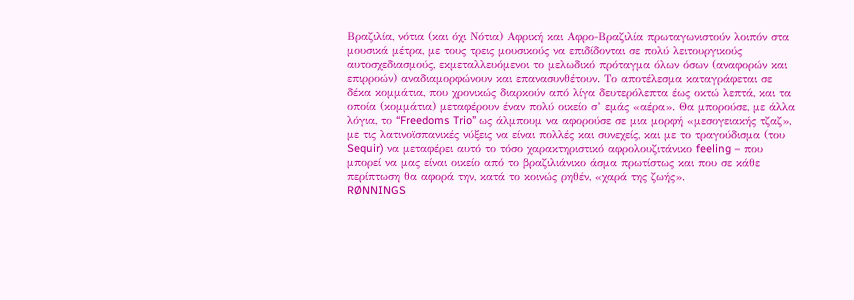Βραζιλία, νότια (και όχι Νότια) Αφρική και Αφρο-Βραζιλία πρωταγωνιστούν λοιπόν στα μουσικά μέτρα, με τους τρεις μουσικούς να επιδίδονται σε πολύ λειτουργικούς αυτοσχεδιασμούς, εκμεταλλευόμενοι το μελωδικό πρόταγμα όλων όσων (αναφορών και επιρροών) αναδιαμορφώνουν και επανασυνθέτουν. Το αποτέλεσμα καταγράφεται σε δέκα κομμάτια, που χρονικώς διαρκούν από λίγα δευτερόλεπτα έως οκτώ λεπτά, και τα οποία (κομμάτια) μεταφέρουν έναν πολύ οικείο σ’ εμάς «αέρα». Θα μπορούσε, με άλλα λόγια, το “Freedoms Trio” ως άλμπουμ να αφορούσε σε μια μορφή «μεσογειακής τζαζ», με τις λατινοϊσπανικές νύξεις να είναι πολλές και συνεχείς, και με το τραγούδισμα (του Sequir) να μεταφέρει αυτό το τόσο χαρακτηριστικό αφρολουζιτάνικο feeling – που μπορεί να μας είναι οικείο από το βραζιλιάνικο άσμα πρωτίστως και που σε κάθε περίπτωση θα αφορά την, κατά το κοινώς ρηθέν, «χαρά της ζωής».
RØNNINGS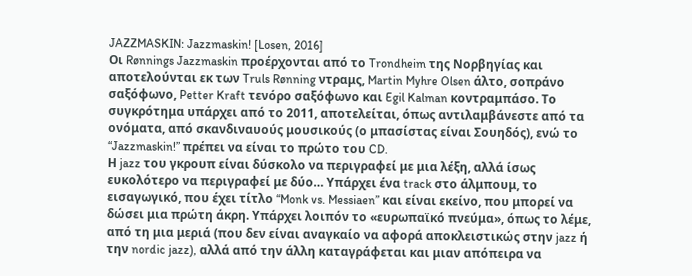JAZZMASKIN: Jazzmaskin! [Losen, 2016]
Οι Rønnings Jazzmaskin προέρχονται από το Trondheim της Νορβηγίας και αποτελούνται εκ των Truls Rønning ντραμς, Martin Myhre Olsen άλτο, σοπράνο σαξόφωνο, Petter Kraft τενόρο σαξόφωνο και Egil Kalman κοντραμπάσο. Το συγκρότημα υπάρχει από το 2011, αποτελείται, όπως αντιλαμβάνεστε από τα ονόματα, από σκανδιναυούς μουσικούς (ο μπασίστας είναι Σουηδός), ενώ το “Jazzmaskin!” πρέπει να είναι το πρώτο του CD.
Η jazz του γκρουπ είναι δύσκολο να περιγραφεί με μια λέξη, αλλά ίσως ευκολότερο να περιγραφεί με δύο… Υπάρχει ένα track στο άλμπουμ, το εισαγωγικό, που έχει τίτλο “Monk vs. Messiaen” και είναι εκείνο, που μπορεί να δώσει μια πρώτη άκρη. Υπάρχει λοιπόν το «ευρωπαϊκό πνεύμα», όπως το λέμε, από τη μια μεριά (που δεν είναι αναγκαίο να αφορά αποκλειστικώς στην jazz ή την nordic jazz), αλλά από την άλλη καταγράφεται και μιαν απόπειρα να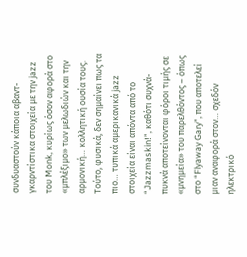συνδυαστούν κάποια αβαντ-γκαρντίστικα στοιχεία με την jazz του Monk, κυρίως όσον αφορά στο «μπλέξιμο» των μελωδιών και την αρμονική… κολλητική ουσία τους. Τούτο, φυσικά, δεν σημαίνει πως τα πιο… τυπικά αμερικανικά jazz στοιχεία είναι απόντα από το “Jazzmaskin!”, καθότι συχνά-πυκνά αποτείνονται φόροι τιμής σε «μνημεία» του παρελθόντος – όπως στο “Flyaway Gary”, που αποτελεί μιαν αναφορά στον… σχεδόν ηλεκτρικό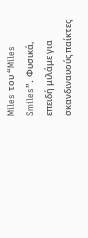Miles του “Miles Smiles”. Φυσικά, επειδή μιλάμε για σκανδιναυούς παίκτες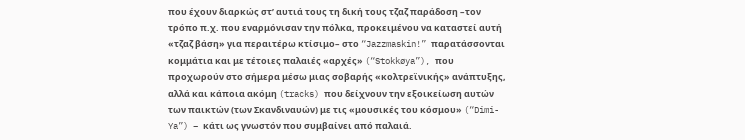που έχουν διαρκώς στ’ αυτιά τους τη δική τους τζαζ παράδοση –τον τρόπο π.χ. που εναρμόνισαν την πόλκα, προκειμένου να καταστεί αυτή «τζαζ βάση» για περαιτέρω κτίσιμο– στο “Jazzmaskin!” παρατάσσονται κομμάτια και με τέτοιες παλαιές «αρχές» (“Stokkøya”), που προχωρούν στο σήμερα μέσω μιας σοβαρής «κολτρεϊνικής» ανάπτυξης, αλλά και κάποια ακόμη (tracks) που δείχνουν την εξοικείωση αυτών των παικτών (των Σκανδιναυών) με τις «μουσικές του κόσμου» (“Dimi-Ya”) – κάτι ως γνωστόν που συμβαίνει από παλαιά.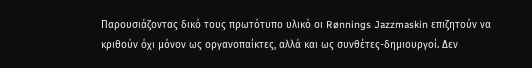Παρουσιάζοντας δικό τους πρωτότυπο υλικό οι Rønnings Jazzmaskin επιζητούν να κριθούν όχι μόνον ως οργανοπαίκτες, αλλά και ως συνθέτες-δημιουργοί. Δεν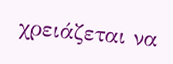χρειάζεται να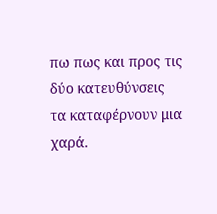πω πως και προς τις δύο κατευθύνσεις τα καταφέρνουν μια χαρά.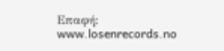Επαφή: www.losenrecords.no